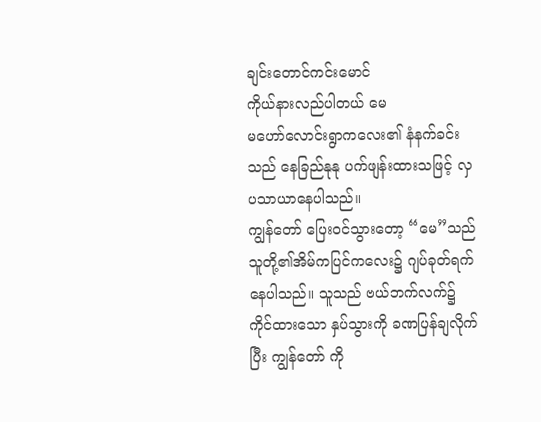ချင်းတောင်ကင်းမောင်
ကိုယ်နားလည်ပါတယ် မေ
မဟော်လောင်းရွာကလေး၏ နံနက်ခင်းသည် နေခြည်နုနု ပက်ဖျန်းထားသဖြင့် လှပသာယာနေပါသည်။
ကျွန်တော် ပြေးဝင်သွားတော့ “မေ”သည် သူတို့၏အိမ်ကပြင်ကလေး၌ ဂျပ်ခုတ်ရက်နေပါသည်။ သူသည် ဗယ်ဘက်လက်၌ ကိုင်ထားသော နှပ်သွားကို ခဏပြန်ချလိုက်ပြီး ကျွန်တော် ကို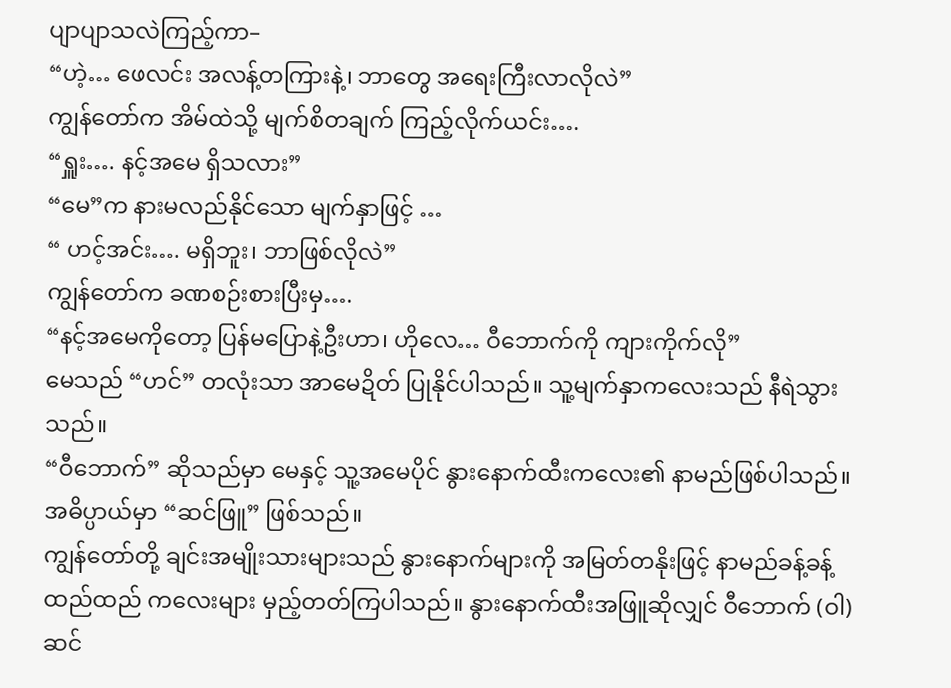ပျာပျာသလဲကြည့်ကာ–
“ဟဲ့… ဖေလင်း အလန့်တကြားနဲ့၊ ဘာတွေ အရေးကြီးလာလိုလဲ”
ကျွန်တော်က အိမ်ထဲသို့ မျက်စိတချက် ကြည့်လိုက်ယင်း….
“ရှူး…. နင့်အမေ ရှိသလား”
“မေ”က နားမလည်နိုင်သော မျက်နှာဖြင့် …
“ ဟင့်အင်း…. မရှိဘူး၊ ဘာဖြစ်လိုလဲ”
ကျွန်တော်က ခဏစဉ်းစားပြီးမှ….
“နင့်အမေကိုတော့ ပြန်မပြောနဲ့ဦးဟာ၊ ဟိုလေ… ဝီဘောက်ကို ကျားကိုက်လို”
မေသည် “ဟင်” တလုံးသာ အာမေဍိတ် ပြုနိုင်ပါသည်။ သူ့မျက်နှာကလေးသည် နီရဲသွားသည်။
“ဝီဘောက်” ဆိုသည်မှာ မေနှင့် သူ့အမေပိုင် နွားနောက်ထီးကလေး၏ နာမည်ဖြစ်ပါသည်။ အဓိပ္ပာယ်မှာ “ဆင်ဖြူ” ဖြစ်သည်။
ကျွန်တော်တို့ ချင်းအမျိုးသားများသည် နွားနောက်များကို အမြတ်တနိုးဖြင့် နာမည်ခန့်ခန့်ထည်ထည် ကလေးများ မှည့်တတ်ကြပါသည်။ နွားနောက်ထီးအဖြူဆိုလျှင် ဝီဘောက် (ဝါ) ဆင်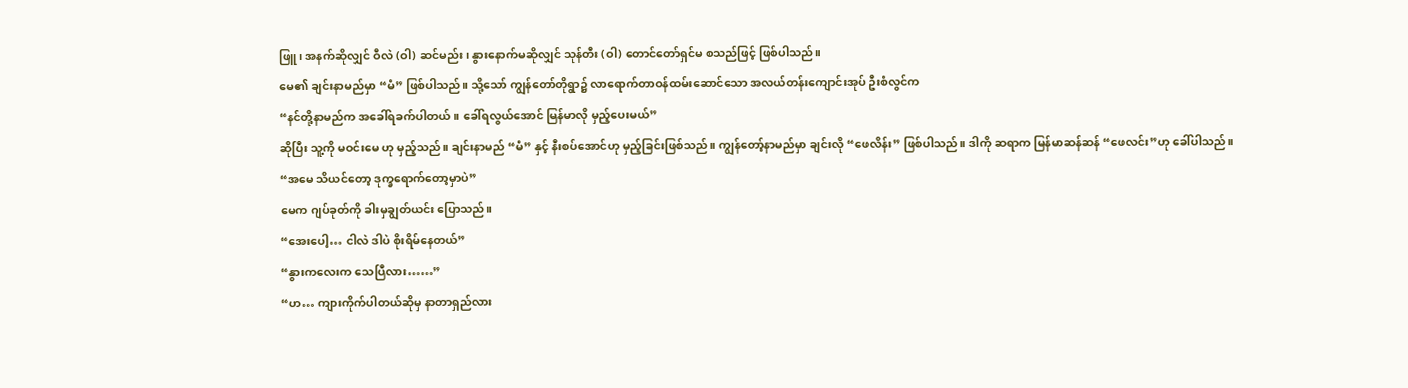ဖြူ၊ အနက်ဆိုလျှင် ဝီလဲ (ဝါ) ဆင်မည်း၊ နွားနောက်မဆိုလျှင် သုန်တီး (ဝါ) တောင်တော်ရှင်မ စသည်ဖြင့် ဖြစ်ပါသည်။
မေ၏ ချင်းနာမည်မှာ “မံ” ဖြစ်ပါသည်။ သို့သော် ကျွန်တော်တိုရွာ၌ လာရောက်တာဝန်ထမ်းဆောင်သော အလယ်တန်းကျောင်းအုပ် ဦးစံလွင်က
“နင်တို့နာမည်က အခေါ်ရခက်ပါတယ်။ ခေါ်ရလွယ်အောင် မြန်မာလို မှည့်ပေးမယ်”
ဆိုပြီး သူ့ကို မဝင်းမေ ဟု မှည့်သည်။ ချင်းနာမည် “မံ” နှင့် နီးစပ်အောင်ဟု မှည့်ခြင်းဖြစ်သည်။ ကျွန်တော့်နာမည်မှာ ချင်းလို “ဖေလိန်း” ဖြစ်ပါသည်။ ဒါကို ဆရာက မြန်မာဆန်ဆန် “ဖေလင်း”ဟု ခေါ်ပါသည်။
“အမေ သိယင်တော့ ဒုက္ခရောက်တော့မှာပဲ”
မေက ဂျပ်ခုတ်ကို ခါးမှချွတ်ယင်း ပြောသည်။
“အေးပေါ့… ငါလဲ ဒါပဲ စိုးရိမ်နေတယ်”
“နွားကလေးက သေပြီလား……”
“ဟ… ကျားကိုက်ပါတယ်ဆိုမှ နာတာရှည်လား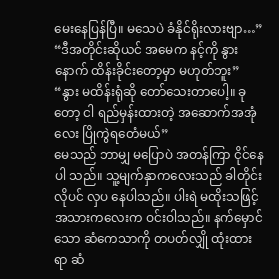မေးနေပြန်ပြီ။ မသေပဲ ခံနိုင်ရိုးလားဗျာ…”
“ဒီအတိုင်းဆိုယင် အမေက နင့်ကို နွားနောက် ထိန်းခိုင်းတော့မှာ မဟုတ်ဘူး”
“နွား မထိန်းရုံဆို တော်သေးတာပေါ့။ ခုတော့ ငါ ရည်မှန်းထားတဲ့ အဆောက်အအုံလေး ပြိုကွဲရတေံမယ်”
မေသည် ဘာမျှ မပြောပဲ အတန်ကြာ ငိုင်နေပါ သည်။ သူ့မျက်နှာကလေးသည် ခါတိုင်းလိုပင် လှပ နေပါသည်။ ပါးရဲ မထိုးသဖြင့် အသားကလေးက ဝင်းဝါသည်။ နက်မှောင်သော ဆံကေသာကို တပတ်လျှို ထုံးထားရာ ဆံ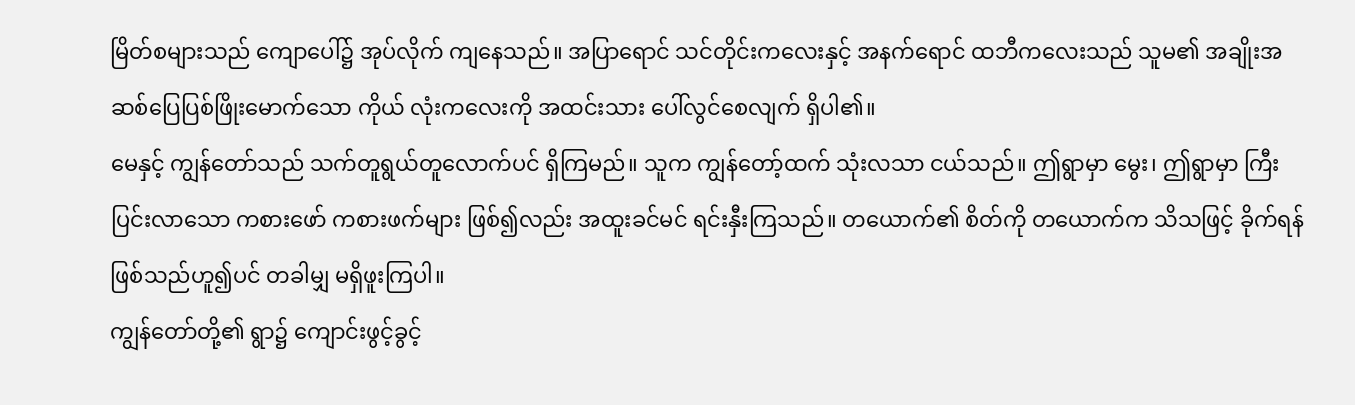မြိတ်စများသည် ကျောပေါ်၌ အုပ်လိုက် ကျနေသည်။ အပြာရောင် သင်တိုင်းကလေးနှင့် အနက်ရောင် ထဘီကလေးသည် သူမ၏ အချိုးအဆစ်ပြေပြစ်ဖြိုးမောက်သော ကိုယ် လုံးကလေးကို အထင်းသား ပေါ်လွင်စေလျက် ရှိပါ၏။
မေနှင့် ကျွန်တော်သည် သက်တူရွယ်တူလောက်ပင် ရှိကြမည်။ သူက ကျွန်တော့်ထက် သုံးလသာ ငယ်သည်။ ဤရွာမှာ မွေး၊ ဤရွာမှာ ကြီးပြင်းလာသော ကစားဖော် ကစားဖက်များ ဖြစ်၍လည်း အထူးခင်မင် ရင်းနှီးကြသည်။ တယောက်၏ စိတ်ကို တယောက်က သိသဖြင့် ခိုက်ရန်ဖြစ်သည်ဟူ၍ပင် တခါမျှ မရှိဖူးကြပါ။
ကျွန်တော်တို့၏ ရွာ၌ ကျောင်းဖွင့်ခွင့်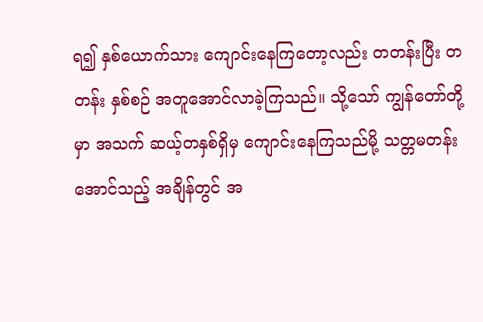ရ၍ နှစ်ယောက်သား ကျောင်းနေကြတော့လည်း တတန်းပြီး တတန်း နှစ်စဉ် အတူအောင်လာခဲ့ကြသည်။ သို့သော် ကျွန်တော်တို့မှာ အသက် ဆယ့်တနှစ်ရှိမှ ကျောင်းနေကြသည်မို့ သတ္တမတန်းအောင်သည့် အချိန်တွင် အ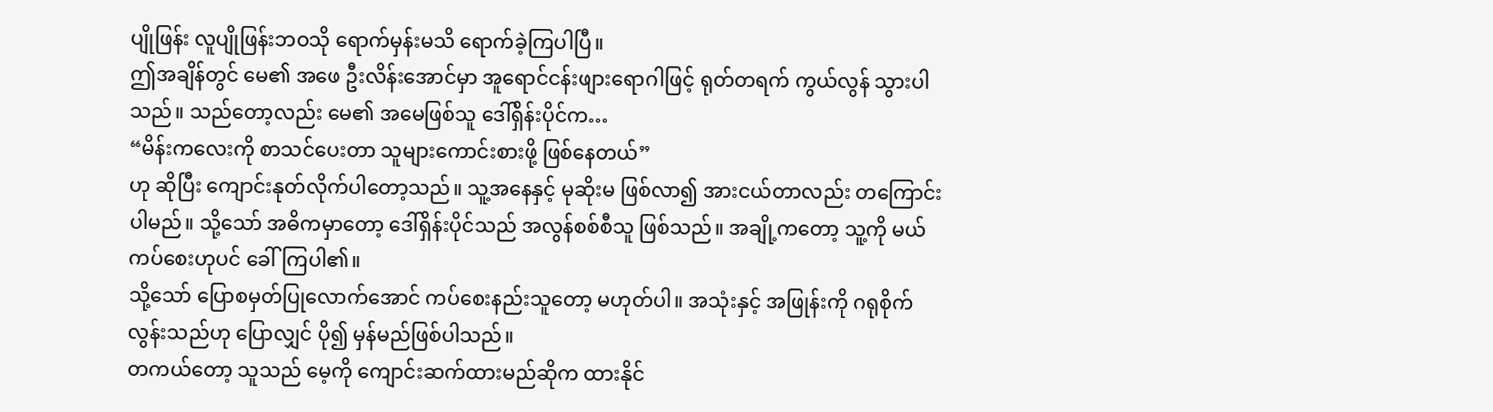ပျိုဖြန်း လူပျိုဖြန်းဘဝသို ရောက်မှန်းမသိ ရောက်ခဲ့ကြပါပြီ။
ဤအချိန်တွင် မေ၏ အဖေ ဦးလိန်းအောင်မှာ အူရောင်ငန်းဖျားရောဂါဖြင့် ရုတ်တရက် ကွယ်လွန် သွားပါသည်။ သည်တော့လည်း မေ၏ အမေဖြစ်သူ ဒေါ်ရှိန်းပိုင်က…
“မိန်းကလေးကို စာသင်ပေးတာ သူများကောင်းစားဖို့ ဖြစ်နေတယ်”
ဟု ဆိုပြီး ကျောင်းနုတ်လိုက်ပါတော့သည်။ သူ့အနေနှင့် မုဆိုးမ ဖြစ်လာ၍ အားငယ်တာလည်း တကြောင်းပါမည်။ သို့သော် အဓိကမှာတော့ ဒေါ်ရှိန်းပိုင်သည် အလွန်စစ်စီသူ ဖြစ်သည်။ အချို့ကတော့ သူ့ကို မယ်ကပ်စေးဟုပင် ခေါ်ကြပါ၏။
သို့သော် ပြောစမှတ်ပြုလောက်အောင် ကပ်စေးနည်းသူတော့ မဟုတ်ပါ။ အသုံးနှင့် အဖြုန်းကို ဂရုစိုက်လွန်းသည်ဟု ပြောလျှင် ပို၍ မှန်မည်ဖြစ်ပါသည်။
တကယ်တော့ သူသည် မေ့ကို ကျောင်းဆက်ထားမည်ဆိုက ထားနိုင်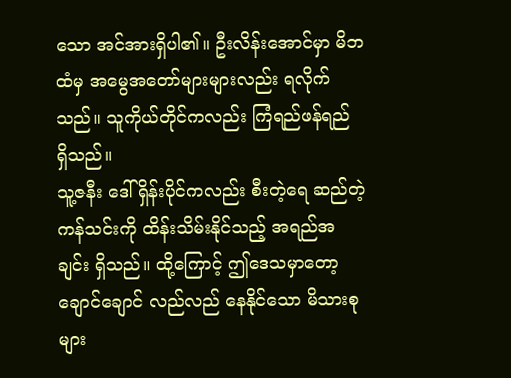သော အင်အားရှိပါ၏။ ဦးလိန်းအောင်မှာ မိဘထံမှ အမွေအတော်များများလည်း ရလိုက်သည်။ သူကိုယ်တိုင်ကလည်း ကြံရည်ဖန်ရည် ရှိသည်။
သူ့ဇနီး ဒေါ် ရှိန်းပိုင်ကလည်း စီးတဲ့ရေ ဆည်တဲ့ ကန်သင်းကို ထိန်းသိမ်းနိုင်သည့် အရည်အချင်း ရှိသည်။ ထို့ကြောင့် ဤဒေသမှာတော့ ချောင်ချောင် လည်လည် နေနိုင်သော မိသားစုများ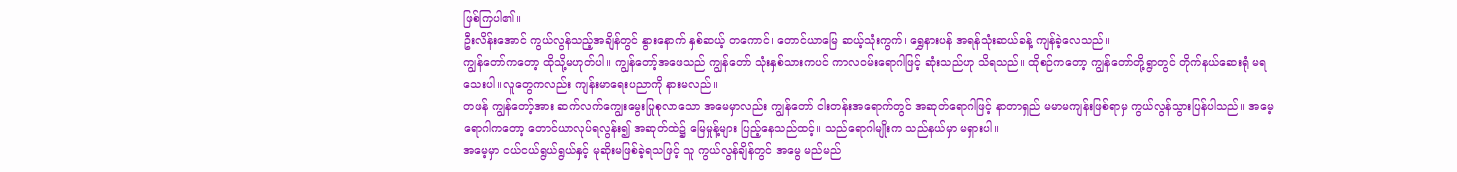ဖြစ်ကြပါ၏။
ဦးလိန်းအောင် ကွယ်လွန်သည့်အချိန်တွင် နွားနောက် နှစ်ဆယ့် တကောင်၊ တောင်ယာမြေ ဆယ့်သုံးကွက်၊ ရွှေနားပန် အရန်သုံးဆယ်ခန့် ကျန်ခဲ့လေသည်။
ကျွန်တော်ကတော့ ထိုသို့မဟုတ်ပါ။ ကျွန်တော့်အဖေသည် ကျွန်တော် သုံးနှစ်သားကပင် ကာလဝမ်းရောဂါဖြင့် ဆုံးသည်ဟု သိရသည်။ ထိုစဉ်ကတော့ ကျွန်တော်တို့ရွာတွင် တိုက်နယ်ဆေးရုံ မရသေးပါ။လူတွေကလည်း ကျန်းမာရေးပညာကို နားမလည်။
တဖန် ကျွန်တော့်အား ဆက်လက်ကျွေးမွေးပြုစုလာသော အမေမှာလည်း ကျွန်တော် ငါးတန်းအရောက်တွင် အဆုတ်ရောဂါဖြင့် နာတာရှည် မမာမကျန်းဖြစ်ရာမှ ကွယ်လွန်သွားပြန်ပါသည်။ အမေ့ရောဂါကတော့ တောင်ယာလုပ်ရလွန်း၍ အဆုတ်ထဲ၌ မြေမှုန့်များ ပြည့်နေသည်ထင့်။ သည်ရောဂါမျိုးက သည်နယ်မှာ မရှားပါ။
အမေ့မှာ ငယ်ငယ်ရွယ်ရွယ်နှင့် မုဆိုးမဖြစ်ခဲ့ရသဖြင့် သူ ကွယ်လွန်ချိန်တွင် အမွေ မည်မည်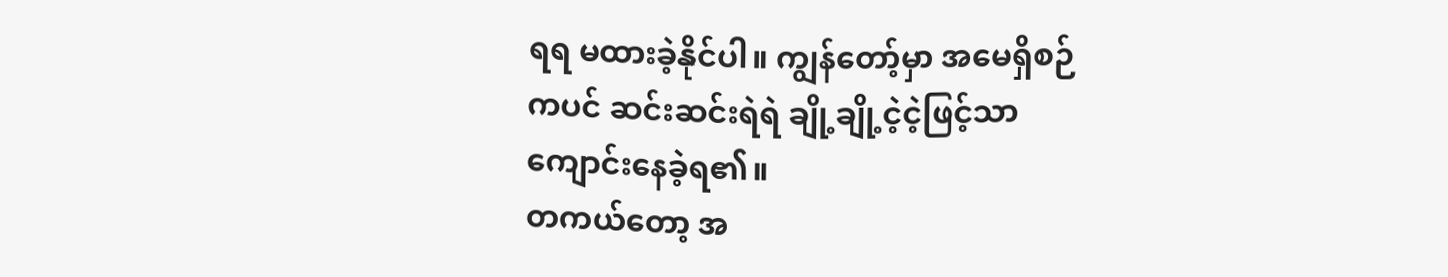ရရ မထားခဲ့နိုင်ပါ။ ကျွန်တော့်မှာ အမေရှိစဉ်ကပင် ဆင်းဆင်းရဲရဲ ချို့ချို့ငဲ့ငဲ့ဖြင့်သာ ကျောင်းနေခဲ့ရ၏။
တကယ်တော့ အ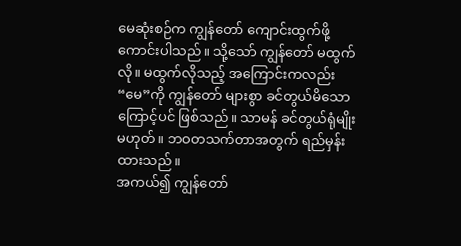မေဆုံးစဉ်က ကျွန်တော် ကျောင်းထွက်ဖို့ ကောင်းပါသည်။ သို့သော် ကျွန်တော် မထွက်လို။ မထွက်လိုသည့် အကြောင်းကလည်း “မေ”ကို ကျွန်တော် များစွာ ခင်တွယ်မိသောကြောင့်ပင် ဖြစ်သည်။ သာမန် ခင်တွယ်ရုံမျိုး မဟုတ်။ ဘဝတသက်တာအတွက် ရည်မှန်းထားသည်။
အကယ်၍ ကျွန်တော်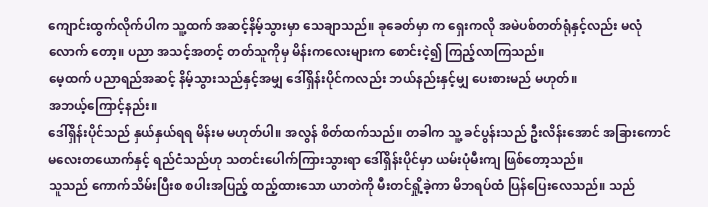ကျောင်းထွက်လိုက်ပါက သူ့ထက် အဆင့်နိမ့်သွားမှာ သေချာသည်။ ခုခေတ်မှာ က ရှေးကလို အမဲပစ်တတ်ရုံနှင့်လည်း မလုံလောက် တော့။ ပညာ အသင့်အတင့် တတ်သူကိုမှ မိန်းကလေးများက စောင်းငဲ့၍ ကြည့်လာကြသည်။
မေ့ထက် ပညာရည်အဆင့် နိမ့်သွားသည်နှင့်အမျှ ဒေါ်ရှိန်းပိုင်ကလည်း ဘယ်နည်းနှင့်မျှ ပေးစားမည် မဟုတ်။
အဘယ့်ကြောင့်နည်း။
ဒေါ်ရှိန်းပိုင်သည် နှယ်နှယ်ရရ မိန်းမ မဟုတ်ပါ။ အလွန် စိတ်ထက်သည်။ တခါက သူ့ ခင်ပွန်းသည် ဦးလိန်းအောင် အခြားကောင်မလေးတယောက်နှင့် ရည်ငံသည်ဟု သတင်းပေါက်ကြားသွားရာ ဒေါ်ရှိန်းပိုင်မှာ ယမ်းပုံမီးကျ ဖြစ်တော့သည်။
သူသည် ကောက်သိမ်းပြီးစ စပါးအပြည့် ထည့်ထားသော ယာတဲကို မီးတင်ရှို့ခဲ့ကာ မိဘရပ်ထံ ပြန်ပြေးလေသည်။ သည်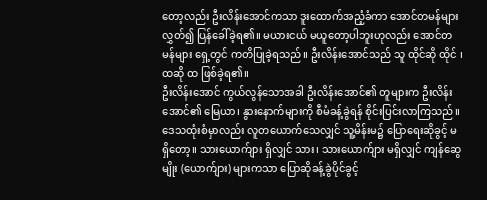တော့လည်း ဦးလိန်းအောင်ကသာ ဒူးထောက်အညံ့ခံကာ အောင်တမန်များလွှတ်၍ ပြန်ခေါ်ခဲ့ရ၏။ မယားငယ် မယူတော့ပါဘူးဟုလည်း အောင်တမန်များ ရှေ့တွင် ကတိပြုခဲ့ရသည်။ ဦးလိန်းအောင်သည် သူ ထိုင်ဆို ထိုင် ၊ ထဆို ထ ဖြစ်ခဲ့ရ၏။
ဦးလိန်းအောင် ကွယ်လွန်သောအခါ ဦးလိန်းအောင်၏ တူများက ဦးလိန်းအောင်၏ မြေယာ၊ နွားနောက်များကို စီမံခန့်ခွဲရန် စိုင်းပြင်းလာကြသည်။ ဒေသထုံးစံမှာလည်း လူတယောက်သေလျှင် သူ့မိန်းမ၌ ပြောရေးဆိုခွင့် မရှိတော့။ သားယောက်ျား ရှိလျှင် သား၊ သားယောက်ျား မရှိလျှင် ကျန်ဆွေမျိုး (ယောက်ျား) များကသာ ပြောဆိုခန့်ခွဲပိုင်ခွင့်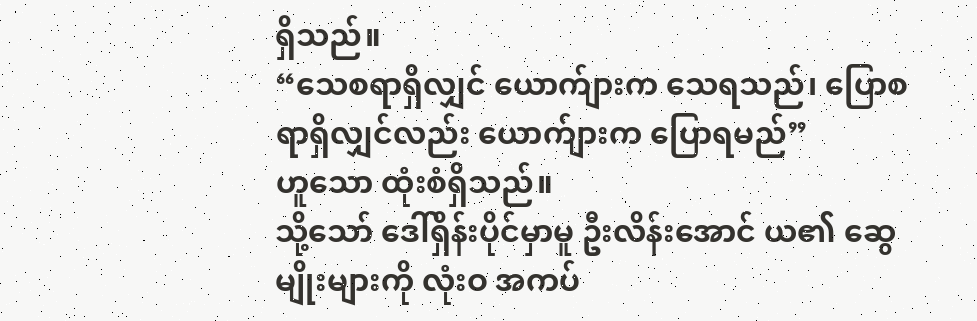ရှိသည်။
“သေစရာရှိလျှင် ယောက်ျားက သေရသည်၊ ပြောစရာရှိလျှင်လည်း ယောက်ျားက ပြောရမည်”
ဟူသော ထုံးစံရှိသည်။
သို့သော် ဒေါ်ရှိန်းပိုင်မှာမူ ဦးလိန်းအောင် ယ၏ ဆွေမျိုးများကို လုံးဝ အကပ်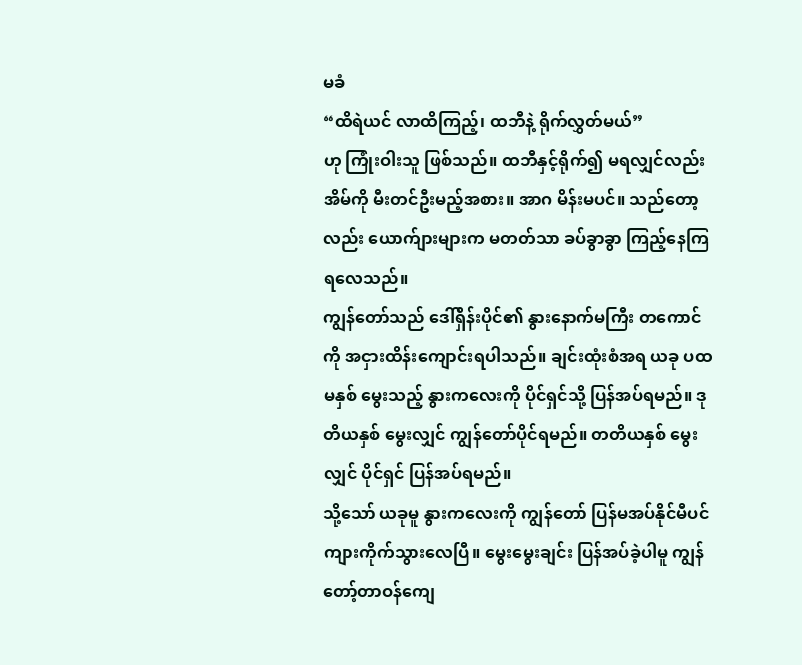မခံ
“ထိရဲယင် လာထိကြည့်၊ ထဘီနဲ့ ရိုက်လွှတ်မယ်”
ဟု ကြုံးဝါးသူ ဖြစ်သည်။ ထဘီနှင့်ရိုက်၍ မရလျှင်လည်း အိမ်ကို မီးတင်ဦးမည့်အစား။ အာဂ မိန်းမပင်။ သည်တော့လည်း ယောက်ျားများက မတတ်သာ ခပ်ခွာခွာ ကြည့်နေကြရလေသည်။
ကျွန်တော်သည် ဒေါ်ရှိန်းပိုင်၏ နွားနောက်မကြီး တကောင်ကို အငှားထိန်းကျောင်းရပါသည်။ ချင်းထုံးစံအရ ယခု ပထမနှစ် မွေးသည့် နွားကလေးကို ပိုင်ရှင်သို့ ပြန်အပ်ရမည်။ ဒုတိယနှစ် မွေးလျှင် ကျွန်တော်ပိုင်ရမည်။ တတိယနှစ် မွေးလျှင် ပိုင်ရှင် ပြန်အပ်ရမည်။
သို့သော် ယခုမူ နွားကလေးကို ကျွန်တော် ပြန်မအပ်နိုင်မီပင် ကျားကိုက်သွားလေပြီ။ မွေးမွေးချင်း ပြန်အပ်ခဲ့ပါမူ ကျွန်တော့်တာဝန်ကျေ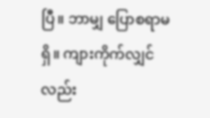ပြီ။ ဘာမျှ ပြောစရာမရှိ။ ကျားကိုက်လျှင်လည်း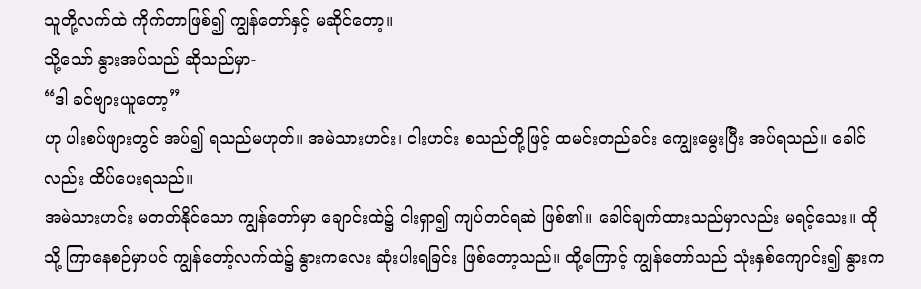သူတို့လက်ထဲ ကိုက်တာဖြစ်၍ ကျွန်တော်နှင့် မဆိုင်တော့။
သို့သော် နွားအပ်သည် ဆိုသည်မှာ-
“ဒါ ခင်ဗျားယူတော့”
ဟု ပါးစပ်ဖျားတွင် အပ်၍ ရသည်မဟုတ်။ အမဲသားဟင်း၊ ငါးဟင်း စသည်တို့ဖြင့် ထမင်းတည်ခင်း ကျွေးမွေးပြီး အပ်ရသည်။ ခေါင်လည်း ထိပ်ပေးရသည်။
အမဲသားဟင်း မတတ်နိုင်သော ကျွန်တော်မှာ ချောင်းထဲ၌ ငါးရှာ၍ ကျပ်တင်ရဆဲ ဖြစ်၏။ ခေါင်ချက်ထားသည်မှာလည်း မရင့်သေး။ ထိုသို့ ကြာနေစဉ်မှာပင် ကျွန်တော့်လက်ထဲ၌ နွားကလေး ဆုံးပါးရခြင်း ဖြစ်တော့သည်။ ထို့ကြောင့် ကျွန်တော်သည် သုံးနှစ်ကျောင်း၍ နွားက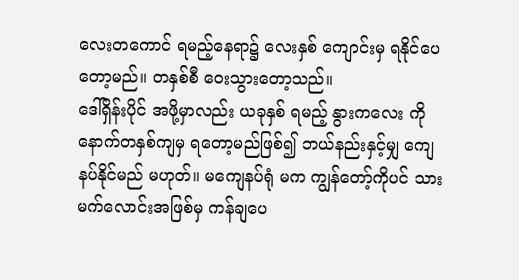လေးတကောင် ရမည့်နေရာ၌ လေးနှစ် ကျောင်းမှ ရနိုင်ပေတော့မည်။ တနှစ်စီ ဝေးသွားတော့သည်။
ဒေါ်ရှိန်းပိုင် အဖို့မှာလည်း ယခုနှစ် ရမည့် နွားကလေး ကို နောက်တနှစ်ကျမှ ရတော့မည်ဖြစ်၍ ဘယ်နည်းနှင့်မျှ ကျေနပ်နိုင်မည် မဟုတ်။ မကျေနပ်ရုံ မက ကျွန်တော့်ကိုပင် သားမက်လောင်းအဖြစ်မှ ကန်ချပေ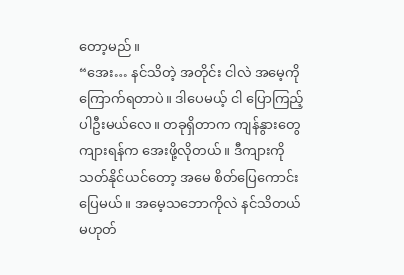တော့မည်။
“အေး… နင်သိတဲ့ အတိုင်း ငါလဲ အမေ့ကို ကြောက်ရတာပဲ။ ဒါပေမယ့် ငါ ပြောကြည့်ပါဦးမယ်လေ။ တခုရှိတာက ကျန်နွားတွေ ကျားရန်က အေးဖို့လိုတယ်။ ဒီကျားကို သတ်နိုင်ယင်တော့ အမေ စိတ်ပြေကောင်း ပြေမယ်။ အမေ့သဘောကိုလဲ နင်သိတယ် မဟုတ်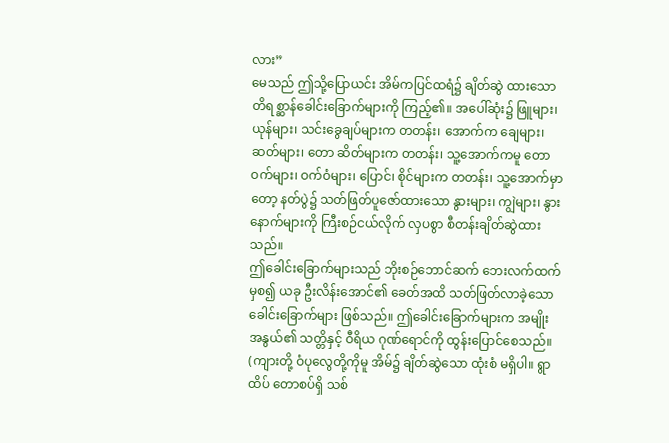လား”
မေသည် ဤသို့ပြောယင်း အိမ်ကပြင်ထရံ၌ ချိတ်ဆွဲ ထားသော တိရစ္ဆာန်ခေါင်းခြောက်များကို ကြည့်၏။ အပေါ်ဆုံး၌ ဖြူများ၊ ယုန်များ၊ သင်းခွေချပ်များက တတန်း၊ အောက်က ချေများ၊ ဆတ်များ၊ တော ဆိတ်များက တတန်း၊ သူ့အောက်ကမူ တောဝက်များ၊ ဝက်ဝံများ၊ ပြောင်၊ စိုင်များက တတန်း၊ သူ့အောက်မှာတော့ နတ်ပွဲ၌ သတ်ဖြတ်ပူဇော်ထားသော နွားများ၊ ကျွဲများ၊ နွားနောက်များကို ကြီးစဉ်ငယ်လိုက် လှပစွာ စီတန်းချိတ်ဆွဲထားသည်။
ဤခေါင်းခြောက်များသည် ဘိုးစဉ်ဘောင်ဆက် ဘေးလက်ထက်မှစ၍ ယခု ဦးလိန်းအောင်၏ ခေတ်အထိ သတ်ဖြတ်လာခဲ့သော ခေါင်းခြောက်များ ဖြစ်သည်။ ဤခေါင်းခြောက်များက အမျိုး အနွယ်၏ သတ္တိနှင့် ဝီရိယ ဂုဏ်ရောင်ကို ထွန်းပြောင်စေသည်။
(ကျားတို့ ဝံပုလွေတို့ကိုမူ အိမ်၌ ချိတ်ဆွဲသော ထုံးစံ မရှိပါ။ ရွာထိပ် တောစပ်ရှိ သစ်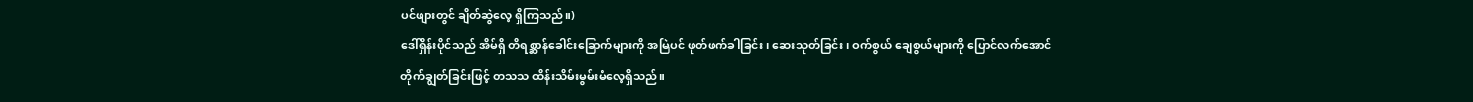ပင်ဖျားတွင် ချိတ်ဆွဲလေ့ ရှိကြသည်။)
ဒေါ်ရှိန်းပိုင်သည် အိမ်ရှိ တိရစ္ဆာန်ခေါင်းခြောက်များကို အမြဲပင် ဖုတ်ဖက်ခါခြင်း၊ ဆေးသုတ်ခြင်း၊ ဝက်စွယ် ချေစွယ်များကို ပြောင်လက်အောင် တိုက်ချွတ်ခြင်းဖြင့် တသသ ထိန်းသိမ်းမွမ်းမံလေ့ရှိသည်။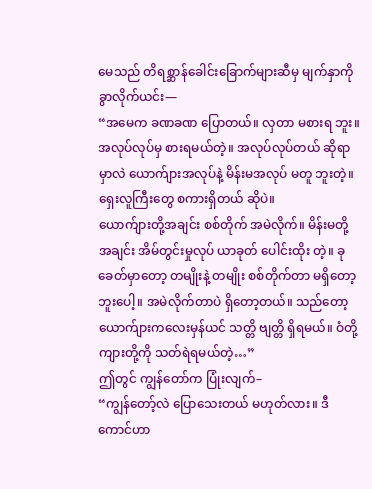မေသည် တိရစ္ဆာန်ခေါင်းခြောက်များဆီမှ မျက်နှာကို ခွာလိုက်ယင်း—
“အမေက ခဏခဏ ပြောတယ်။ လှတာ မစားရ ဘူး။ အလုပ်လုပ်မှ စားရမယ်တဲ့။ အလုပ်လုပ်တယ် ဆိုရာမှာလဲ ယောက်ျားအလုပ်နဲ့ မိန်းမအလုပ် မတူ ဘူးတဲ့။ ရှေးလူကြီးတွေ စကားရှိတယ် ဆိုပဲ။
ယောက်ျားတို့အချင်း စစ်တိုက် အမဲလိုက်။ မိန်းမတို့အချင်း အိမ်တွင်းမှုလုပ် ယာခုတ် ပေါင်းထိုး တဲ့။ ခုခေတ်မှာတော့ တမျိုးနဲ့ တမျိုး စစ်တိုက်တာ မရှိတော့ဘူးပေါ့။ အမဲလိုက်တာပဲ ရှိတော့တယ်။ သည်တော့ ယောက်ျားကလေးမှန်ယင် သတ္တိ ဗျတ္တိ ရှိရမယ်။ ဝံတို့ ကျားတို့ကို သတ်ရဲရမယ်တဲ့…”
ဤတွင် ကျွန်တော်က ပြုံးလျက်–
“ကျွန်တော့်လဲ ပြောသေးတယ် မဟုတ်လား။ ဒီကောင်ဟာ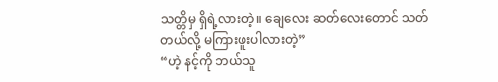သတ္တိမှ ရှိရဲ့လားတဲ့။ ချေလေး ဆတ်လေးတောင် သတ်တယ်လို့ မကြားဖူးပါလားတဲ့”
“ဟဲ့ နင့်ကို ဘယ်သူ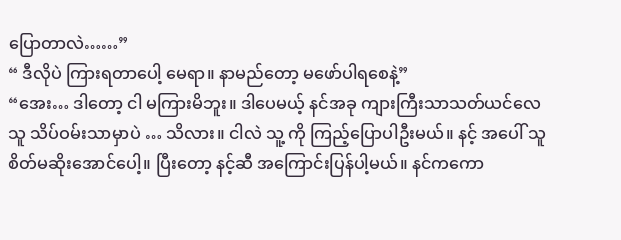ပြောတာလဲ……”
“ ဒီလိုပဲ ကြားရတာပေါ့ မေရာ။ နာမည်တော့ မဖော်ပါရစေနဲ့”
“အေး… ဒါတော့ ငါ မကြားမိဘူး။ ဒါပေမယ့် နင်အခု ကျားကြီးသာသတ်ယင်လေ သူ သိပ်ဝမ်းသာမှာပဲ … သိလား။ ငါလဲ သူ့ ကို ကြည့်ပြောပါဦးမယ်။ နင့် အပေါ် သူ စိတ်မဆိုးအောင်ပေါ့။ ပြီးတော့ နင့်ဆီ အကြောင်းပြန်ပါ့မယ်။ နင်ကကော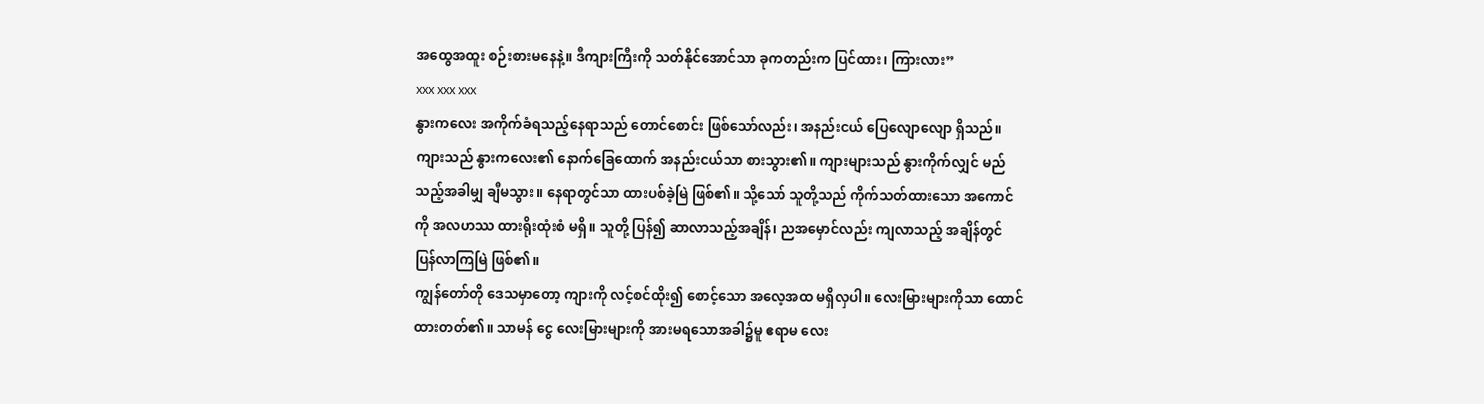အထွေအထူး စဉ်းစားမနေနဲ့။ ဒီကျားကြီးကို သတ်နိုင်အောင်သာ ခုကတည်းက ပြင်ထား၊ ကြားလား”
xxx xxx xxx
နွားကလေး အကိုက်ခံရသည့်နေရာသည် တောင်စောင်း ဖြစ်သော်လည်း၊ အနည်းငယ် ပြေလျောလျော ရှိသည်။ ကျားသည် နွားကလေး၏ နောက်ခြေထောက် အနည်းငယ်သာ စားသွား၏။ ကျားများသည် နွားကိုက်လျှင် မည်သည့်အခါမျှ ချီမသွား။ နေရာတွင်သာ ထားပစ်ခဲ့မြဲ ဖြစ်၏။ သို့သော် သူတို့သည် ကိုက်သတ်ထားသော အကောင်ကို အလဟဿ ထားရိုးထုံးစံ မရှိ။ သူတို့ ပြန်၍ ဆာလာသည့်အချိန်၊ ညအမှောင်လည်း ကျလာသည့် အချိန်တွင် ပြန်လာကြမြဲ ဖြစ်၏။
ကျွန်တော်တို ဒေသမှာတော့ ကျားကို လင့်စင်ထိုး၍ စောင့်သော အလေ့အထ မရှိလှပါ။ လေးမြားများကိုသာ ထောင်ထားတတ်၏။ သာမန် ငွေ လေးမြားများကို အားမရသောအခါ၌မူ ဧရာမ လေး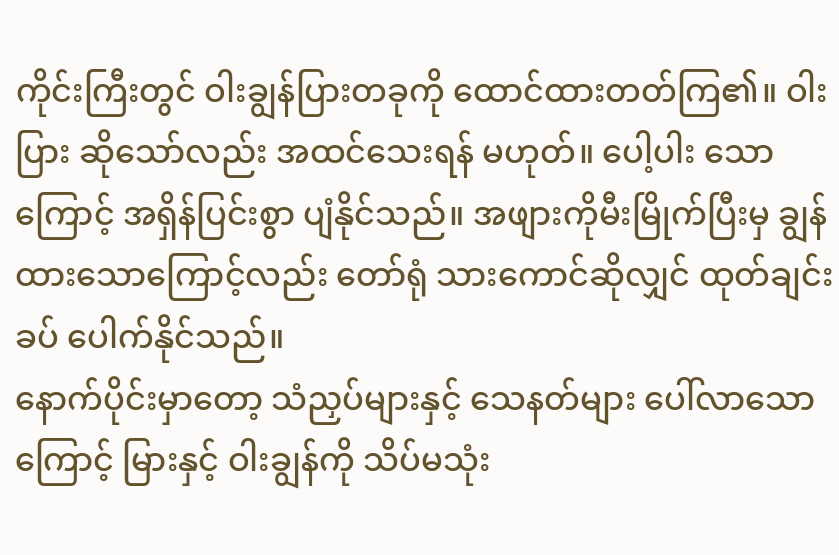ကိုင်းကြီးတွင် ဝါးချွန်ပြားတခုကို ထောင်ထားတတ်ကြ၏။ ဝါးပြား ဆိုသော်လည်း အထင်သေးရန် မဟုတ်။ ပေါ့ပါး သောကြောင့် အရှိန်ပြင်းစွာ ပျံနိုင်သည်။ အဖျားကိုမီးမြိုက်ပြီးမှ ချွန်ထားသောကြောင့်လည်း တော်ရုံ သားကောင်ဆိုလျှင် ထုတ်ချင်းခပ် ပေါက်နိုင်သည်။
နောက်ပိုင်းမှာတော့ သံညှပ်များနှင့် သေနတ်များ ပေါ်လာသောကြောင့် မြားနှင့် ဝါးချွန်ကို သိပ်မသုံး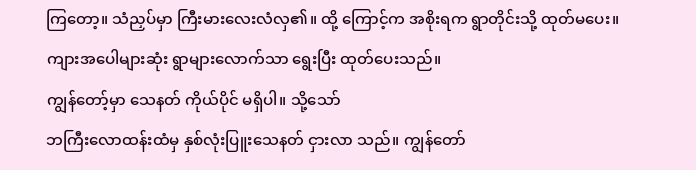ကြတော့။ သံညှပ်မှာ ကြီးမားလေးလံလှ၏။ ထို့ ကြောင့်က အစိုးရက ရွာတိုင်းသို့ ထုတ်မပေး။ ကျားအပေါများဆုံး ရွာများလောက်သာ ရွေးပြီး ထုတ်ပေးသည်။
ကျွန်တော့်မှာ သေနတ် ကိုယ်ပိုင် မရှိပါ။ သို့သော်
ဘကြီးလောထန်းထံမှ နှစ်လုံးပြူးသေနတ် ငှားလာ သည်။ ကျွန်တော်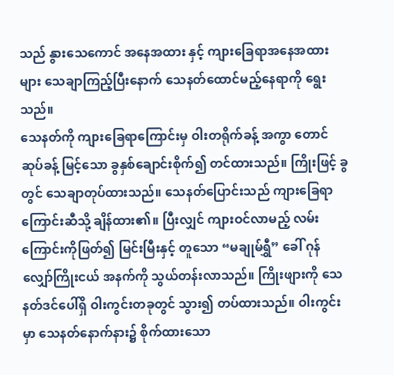သည် နွားသေကောင် အနေအထား နှင့် ကျားခြေရာအနေအထားများ သေချာကြည့်ပြီးနောက် သေနတ်ထောင်မည့်နေရာကို ရွေးသည်။
သေနတ်ကို ကျားခြေရာကြောင်းမှ ဝါးတရိုက်ခန့် အကွာ တောင်ဆုပ်ခန့် မြင့်သော ခွနှစ်ချောင်းစိုက်၍ တင်ထားသည်။ ကြိုးဖြင့် ခွတွင် သေချာတုပ်ထားသည်။ သေနတ်ပြောင်းသည် ကျားခြေရာကြောင်းဆီသို့ ချိန်ထား၏။ ပြီးလျှင် ကျားဝင်လာမည့် လမ်းကြောင်းကိုဖြတ်၍ မြင်းမြီးနှင့် တူသော “မချုမ်ရွှီ” ခေါ် ဂုန်လျှော်ကြိုးငယ် အနက်ကို သွယ်တန်းလာသည်။ ကြိုးဖျားကို သေနတ်ဒင်ပေါ်ရှိ ဝါးကွင်းတခုတွင် သွား၍ တပ်ထားသည်။ ဝါးကွင်းမှာ သေနတ်နောက်နား၌ စိုက်ထားသော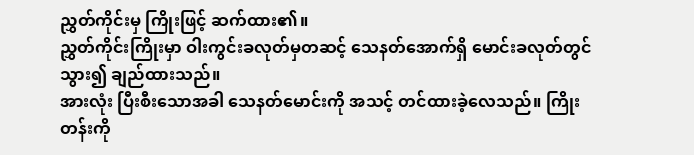ညွှတ်ကိုင်းမှ ကြိုးဖြင့် ဆက်ထား၏။
ညွှတ်ကိုင်းကြိုးမှာ ဝါးကွင်းခလုတ်မှတဆင့် သေနတ်အောက်ရှိ မောင်းခလုတ်တွင် သွား၍ ချည်ထားသည်။
အားလုံး ပြီးစီးသောအခါ သေနတ်မောင်းကို အသင့် တင်ထားခဲ့လေသည်။ ကြိုးတန်းကို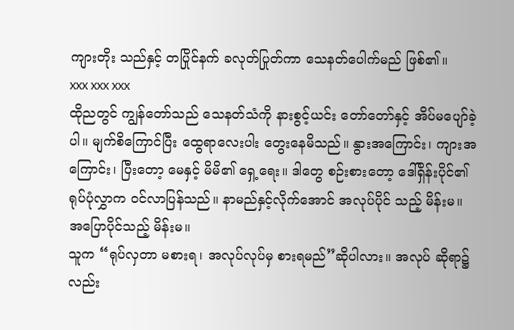ကျားတိုး သည်နှင့် တပြိုင်နက် ခလုတ်ပြုတ်ကာ သေနတ်ပေါက်မည် ဖြစ်၏။
xxx xxx xxx
ထိုညတွင် ကျွန်တော်သည် သေနတ်သံကို နားစွင့်ယင်း တော်တော်နှင့် အိပ်မပျော်ခဲ့ပါ။ မျက်စိကြောင်ပြီး ထွေရာလေးပါး တွေးနေမိသည်။ နွားအကြောင်း၊ ကျားအကြောင်း၊ ပြီးတော့ မေနှင့် မိမိ၏ ရှေ့ရေး။ ဒါတွေ စဉ်းစားတော့ ဒေါ်ရှိန်းပိုင်၏ ရုပ်ပုံလွှာက ဝင်လာပြန်သည်။ နာမည်နှင့်လိုက်အောင် အလုပ်ပိုင် သည့် မိန်းမ။ အပြောပိုင်သည့် မိန်းမ။
သူက “ရုပ်လှတာ မစားရ၊ အလုပ်လုပ်မှ စားရမည်”ဆိုပါလား။ အလုပ် ဆိုရာ၌လည်း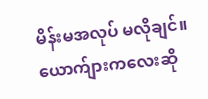မိန်းမအလုပ် မလိုချင်။ ယောက်ျားကလေးဆို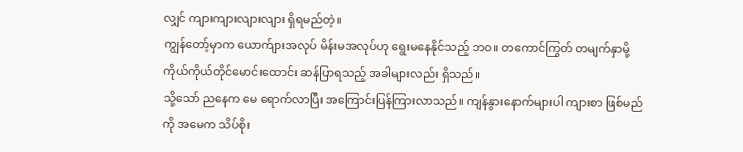လျှင် ကျားကျားလျားလျား ရှိရမည်တဲ့။
ကျွန်တော့်မှာက ယောက်ျားအလုပ် မိန်းမအလုပ်ဟု ရွေးမနေနိုင်သည့် ဘဝ။ တကောင်ကြွတ် တမျက်နှာမို့ ကိုယ်ကိုယ်တိုင်မောင်းထောင်း ဆန်ပြာရသည့် အခါများလည်း ရှိသည်။
သို့သော် ညနေက မေ ရောက်လာပြီး အကြောင်းပြန်ကြားလာသည်။ ကျန်နွားနောက်များပါ ကျားစာ ဖြစ်မည်ကို အမေက သိပ်စိုး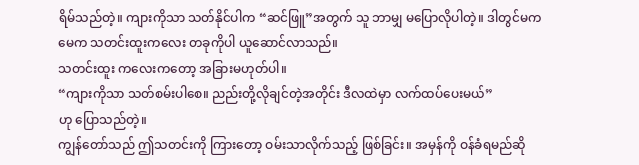ရိမ်သည်တဲ့။ ကျားကိုသာ သတ်နိုင်ပါက “ဆင်ဖြူ”အတွက် သူ ဘာမျှ မပြောလိုပါတဲ့။ ဒါတွင်မက မေက သတင်းထူးကလေး တခုကိုပါ ယူဆောင်လာသည်။
သတင်းထူး ကလေးကတော့ အခြားမဟုတ်ပါ။
“ကျားကိုသာ သတ်စမ်းပါစေ။ ညည်းတို့လိုချင်တဲ့အတိုင်း ဒီလထဲမှာ လက်ထပ်ပေးမယ်”
ဟု ပြောသည်တဲ့။
ကျွန်တော်သည် ဤသတင်းကို ကြားတော့ ဝမ်းသာလိုက်သည့် ဖြစ်ခြင်း။ အမှန်ကို ဝန်ခံရမည်ဆို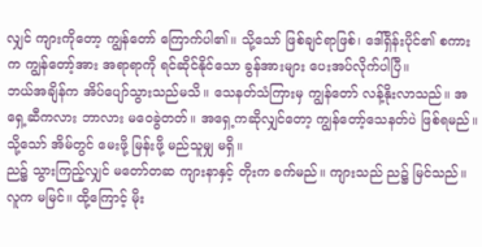လျှင် ကျားကိုတော့ ကျွန်တော် ကြောက်ပါ၏။ သို့သော် ဖြစ်ချင်ရာဖြစ်၊ ဒေါ်ရှိန်းပိုင်၏ စကားက ကျွန်တော့်အား အရာရာကို ရင်ဆိုင်နိုင်သော ခွန်အားများ ပေးအပ်လိုက်ပါပြီ။
ဘယ်အချိန်က အိပ်ပျော်သွားသည်မသိ။ သေနတ်သံကြားမှ ကျွန်တော် လန့်နိုးလာသည်။ အရှေ့ဆီကလား ဘာလား မဝေခွဲတတ်။ အရှေ့ကဆိုလျှင်တော့ ကျွန်တော့်သေနတ်ပဲ ဖြစ်ရမည်။ သို့သော် အိမ်တွင် မေးဖို့ မြန်းဖို့ မည်သူမျှ မရှိ။
ည၌ သွားကြည့်လျှင် မတော်တဆ ကျားနာနှင့် တိုးက ခက်မည်။ ကျားသည် ည၌ မြင်သည်။ လူက မမြင်။ ထို့ကြောင့် မိုး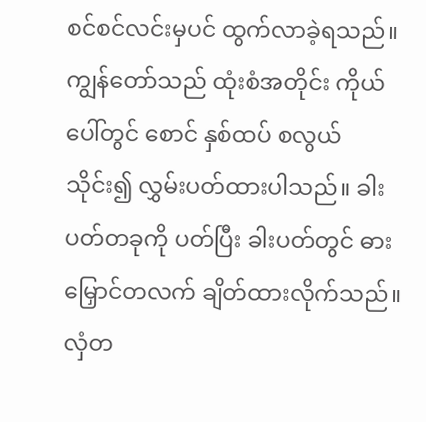စင်စင်လင်းမှပင် ထွက်လာခဲ့ရသည်။
ကျွန်တော်သည် ထုံးစံအတိုင်း ကိုယ်ပေါ်တွင် စောင် နှစ်ထပ် စလွယ်သိုင်း၍ လွှမ်းပတ်ထားပါသည်။ ခါးပတ်တခုကို ပတ်ပြီး ခါးပတ်တွင် ဓားမြှောင်တလက် ချိတ်ထားလိုက်သည်။ လှံတ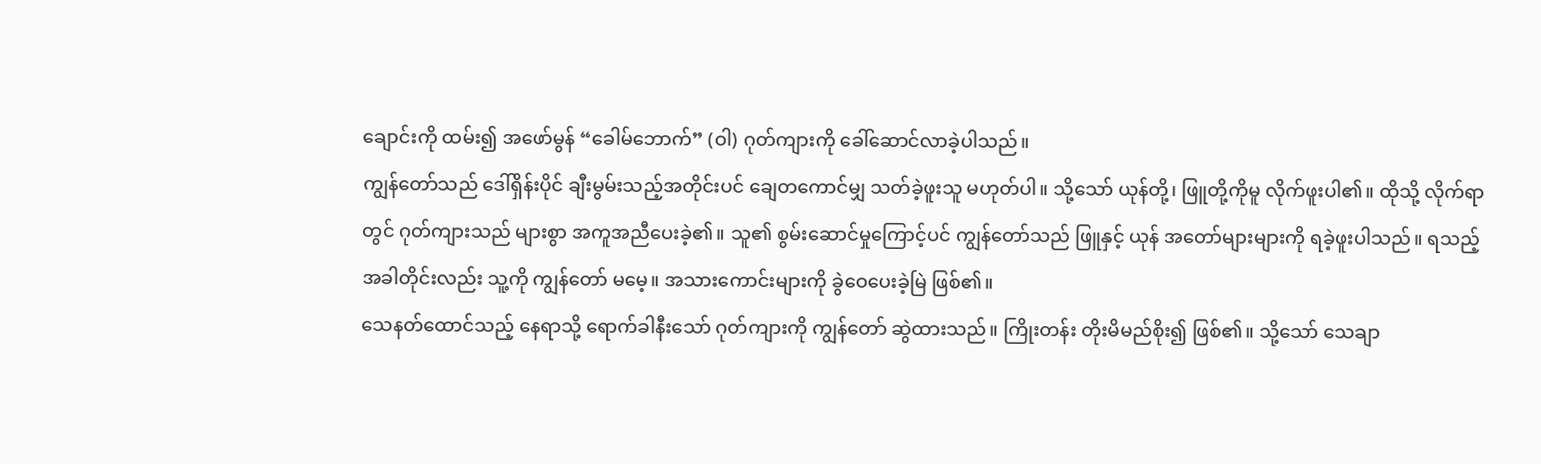ချောင်းကို ထမ်း၍ အဖော်မွန် “ခေါမ်ဘောက်” (ဝါ) ဂုတ်ကျားကို ခေါ်ဆောင်လာခဲ့ပါသည်။
ကျွန်တော်သည် ဒေါ်ရှိန်းပိုင် ချီးမွမ်းသည့်အတိုင်းပင် ချေတကောင်မျှ သတ်ခဲ့ဖူးသူ မဟုတ်ပါ။ သို့သော် ယုန်တို့၊ ဖြူတို့ကိုမူ လိုက်ဖူးပါ၏။ ထိုသို့ လိုက်ရာတွင် ဂုတ်ကျားသည် များစွာ အကူအညီပေးခဲ့၏။ သူ၏ စွမ်းဆောင်မှုကြောင့်ပင် ကျွန်တော်သည် ဖြူနှင့် ယုန် အတော်များများကို ရခဲ့ဖူးပါသည်။ ရသည့် အခါတိုင်းလည်း သူ့ကို ကျွန်တော် မမေ့။ အသားကောင်းများကို ခွဲဝေပေးခဲ့မြဲ ဖြစ်၏။
သေနတ်ထောင်သည့် နေရာသို့ ရောက်ခါနီးသော် ဂုတ်ကျားကို ကျွန်တော် ဆွဲထားသည်။ ကြိုးတန်း တိုးမိမည်စိုး၍ ဖြစ်၏။ သို့သော် သေချာ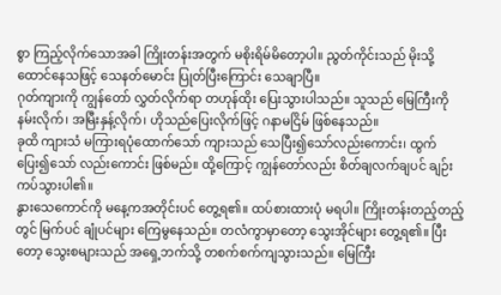စွာ ကြည့်လိုက်သောအခါ ကြိုးတန်းအတွက် မစိုးရိမ်မိတော့ပါ။ ညွတ်ကိုင်းသည် မိုးသို့ ထောင်နေသဖြင့် သေနတ်မောင်း ပြုတ်ပြီးကြောင်း သေချာပြီ။
ဂုတ်ကျားကို ကျွန်တော် လွှတ်လိုက်ရာ တဟုန်ထိုး ပြေးသွားပါသည်။ သူသည် မြေကြီးကို နမ်းလိုက်၊ အမြီးနှန့်လိုက်၊ ဟိုသည်ပြေးလိုက်ဖြင့် ဂနာမငြိမ် ဖြစ်နေသည်။
ခုထိ ကျားသံ မကြားရပုံထောက်သော် ကျားသည် သေပြီး၍သော်လည်းကောင်း၊ ထွက်ပြေး၍သော် လည်းကောင်း ဖြစ်မည်။ ထို့ကြောင့် ကျွန်တော်လည်း စိတ်ချလက်ချပင် ချဉ်းကပ်သွားပါ၏။
နွားသေကောင်ကို မနေ့ကအတိုင်းပင် တွေ့ရ၏။ ထပ်စားထားပုံ မရပါ။ ကြိုးတန်းတည့်တည့်တွင် မြက်ပင် ချုံပင်များ ကြေမွနေသည်။ တလံကွာမှာတော့ သွေးအိုင်များ တွေ့ရ၏။ ပြီးတော့ သွေးစများသည် အရှေ့ဘက်သို့ တစက်စက်ကျသွားသည်။ မြေကြီး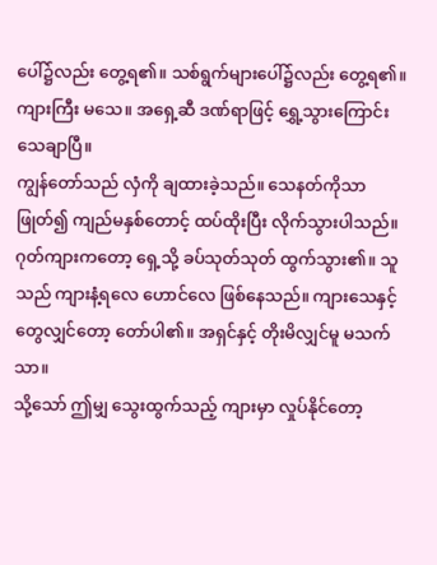ပေါ်၌လည်း တွေ့ရ၏။ သစ်ရွက်များပေါ်၌လည်း တွေ့ရ၏။
ကျားကြီး မသေ။ အရှေ့ဆီ ဒဏ်ရာဖြင့် ရွှေ့သွားကြောင်း သေချာပြီ။
ကျွန်တော်သည် လှံကို ချထားခဲ့သည်။ သေနတ်ကိုသာဖြုတ်၍ ကျည်မနှစ်တောင့် ထပ်ထိုးပြီး လိုက်သွားပါသည်။
ဂုတ်ကျားကတော့ ရှေ့သို့ ခပ်သုတ်သုတ် ထွက်သွား၏။ သူသည် ကျားနံ့ရလေ ဟောင်လေ ဖြစ်နေသည်။ ကျားသေနှင့် တွေလျှင်တော့ တော်ပါ၏။ အရှင်နှင့် တိုးမိလျှင်မူ မသက်သာ။
သို့သော် ဤမျှ သွေးထွက်သည့် ကျားမှာ လှုပ်နိုင်တော့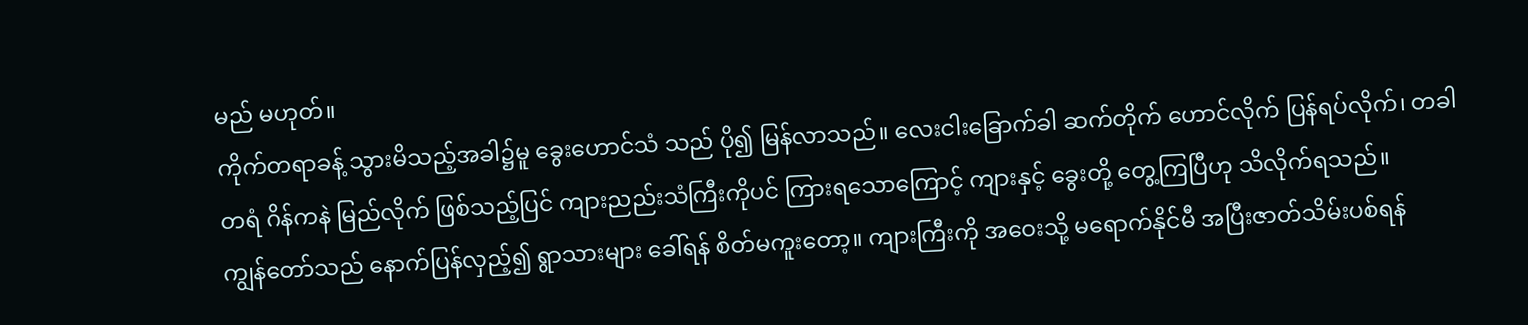မည် မဟုတ်။
ကိုက်တရာခန့် သွားမိသည့်အခါ၌မူ ခွေးဟောင်သံ သည် ပို၍ မြန်လာသည်။ လေးငါးခြောက်ခါ ဆက်တိုက် ဟောင်လိုက် ပြန်ရပ်လိုက်၊ တခါတရံ ဂိန်ကနဲ မြည်လိုက် ဖြစ်သည့်ပြင် ကျားညည်းသံကြီးကိုပင် ကြားရသောကြောင့် ကျားနှင့် ခွေးတို့ တွေ့ကြပြီဟု သိလိုက်ရသည်။
ကျွန်တော်သည် နောက်ပြန်လှည့်၍ ရွာသားများ ခေါ်ရန် စိတ်မကူးတော့။ ကျားကြီးကို အဝေးသို့ မရောက်နိုင်မီ အပြီးဇာတ်သိမ်းပစ်ရန်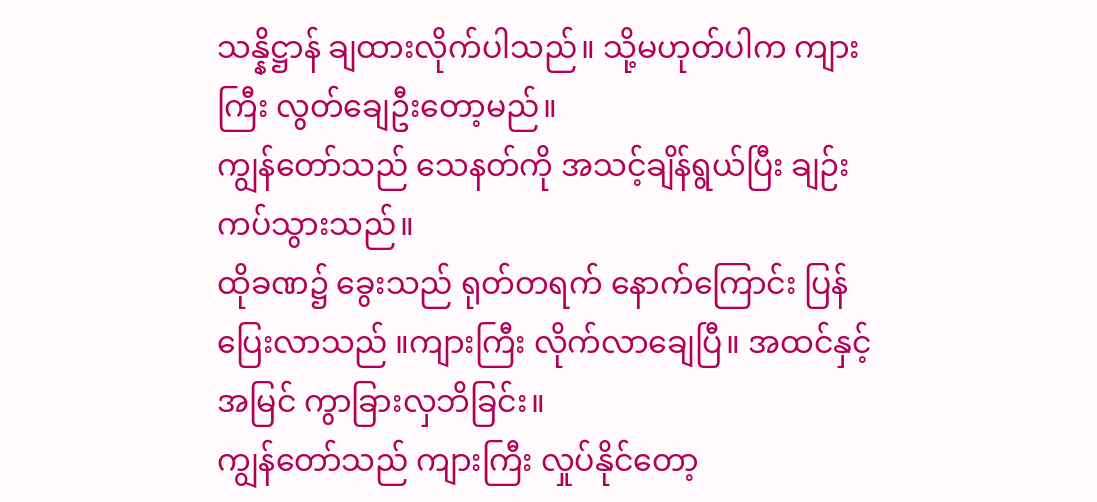သန္နိဋ္ဌာန် ချထားလိုက်ပါသည်။ သို့မဟုတ်ပါက ကျားကြီး လွတ်ချေဦးတော့မည်။
ကျွန်တော်သည် သေနတ်ကို အသင့်ချိန်ရွယ်ပြီး ချဉ်းကပ်သွားသည်။
ထိုခဏ၌ ခွေးသည် ရုတ်တရက် နောက်ကြောင်း ပြန်ပြေးလာသည် ။ကျားကြီး လိုက်လာချေပြီ။ အထင်နှင့် အမြင် ကွာခြားလှဘိခြင်း။
ကျွန်တော်သည် ကျားကြီး လှုပ်နိုင်တော့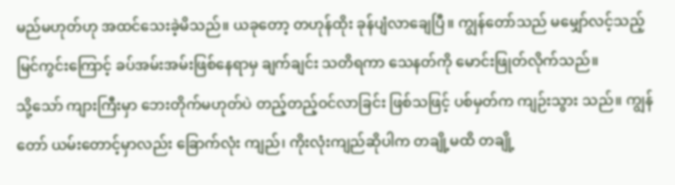မည်မဟုတ်ဟု အထင်သေးခဲ့မိသည်။ ယခုတော့ တဟုန်ထိုး ခုန်ပျံလာချေပြီ။ ကျွန်တော်သည် မမျှော်လင့်သည့် မြင်ကွင်းကြောင့် ခပ်အမ်းအမ်းဖြစ်နေရာမှ ချက်ချင်း သတိရကာ သေနတ်ကို မောင်းဖြုတ်လိုက်သည်။
သို့သော် ကျားကြီးမှာ ဘေးတိုက်မဟုတ်ပဲ တည့်တည့်ဝင်လာခြင်း ဖြစ်သဖြင့် ပစ်မှတ်က ကျဉ်းသွား သည်။ ကျွန်တော် ယမ်းတောင့်မှာလည်း ခြောက်လုံး ကျည်၊ ကိုးလုံးကျည်ဆိုပါက တချို့မထိ တချို့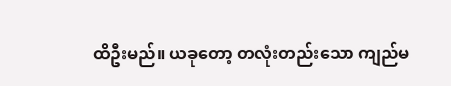ထိဦးမည်။ ယခုတော့ တလုံးတည်းသော ကျည်မ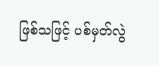ဖြစ်သဖြင့် ပစ်မှတ်လွဲ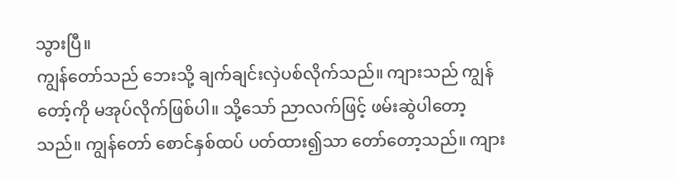သွားပြီ။
ကျွန်တော်သည် ဘေးသို့ ချက်ချင်းလှဲပစ်လိုက်သည်။ ကျားသည် ကျွန်တော့်ကို မအုပ်လိုက်ဖြစ်ပါ။ သို့သော် ညာလက်ဖြင့် ဖမ်းဆွဲပါတော့သည်။ ကျွန်တော် စောင်နှစ်ထပ် ပတ်ထား၍သာ တော်တော့သည်။ ကျား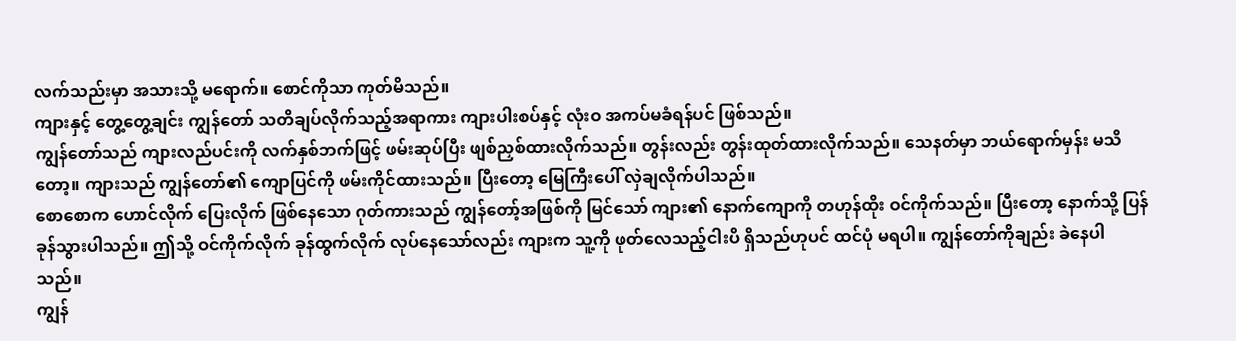လက်သည်းမှာ အသားသို့ မရောက်။ စောင်ကိုသာ ကုတ်မိသည်။
ကျားနှင့် တွေ့တွေ့ချင်း ကျွန်တော် သတိချပ်လိုက်သည့်အရာကား ကျားပါးစပ်နှင့် လုံးဝ အကပ်မခံရန်ပင် ဖြစ်သည်။
ကျွန်တော်သည် ကျားလည်ပင်းကို လက်နှစ်ဘက်ဖြင့် ဖမ်းဆုပ်ပြီး ဖျစ်ညှစ်ထားလိုက်သည်။ တွန်းလည်း တွန်းထုတ်ထားလိုက်သည်။ သေနတ်မှာ ဘယ်ရောက်မှန်း မသိတော့။ ကျားသည် ကျွန်တော်၏ ကျောပြင်ကို ဖမ်းကိုင်ထားသည်။ ပြီးတော့ မြေကြီးပေါ် လှဲချလိုက်ပါသည်။
စောစောက ဟောင်လိုက် ပြေးလိုက် ဖြစ်နေသော ဂုတ်ကားသည် ကျွန်တော့်အဖြစ်ကို မြင်သော် ကျား၏ နောက်ကျောကို တဟုန်ထိုး ဝင်ကိုက်သည်။ ပြီးတော့ နောက်သို့ ပြန်ခုန်သွားပါသည်။ ဤသို့ ဝင်ကိုက်လိုက် ခုန်ထွက်လိုက် လုပ်နေသော်လည်း ကျားက သူ့ကို ဖုတ်လေသည့်ငါးပိ ရှိသည်ဟုပင် ထင်ပုံ မရပါ။ ကျွန်တော်ကိုချည်း ခဲနေပါသည်။
ကျွန်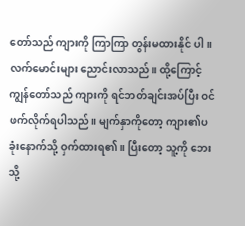တော်သည် ကျားကို ကြာကြာ တွန်းမထားနိုင် ပါ။ လက်မောင်းများ ညောင်းလာသည်။ ထို့ကြောင့် ကျွန်တော်သည် ကျားကို ရင်ဘတ်ချင်းအပ်ပြီး ဝင်ဖက်လိုက်ရပါသည်။ မျက်နှာကိုတော့ ကျား၏ပခုံးနောက်သို့ ဝှက်ထားရ၏။ ပြီးတော့ သူ့ကို ဘေးသို့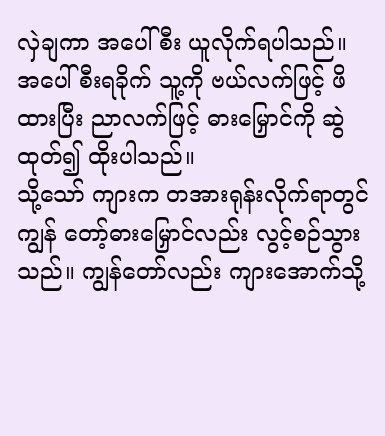လှဲချကာ အပေါ်စီး ယူလိုက်ရပါသည်။ အပေါ်စီးရခိုက် သူ့ကို ဗယ်လက်ဖြင့် ဖိထားပြီး ညာလက်ဖြင့် ဓားမြှောင်ကို ဆွဲထုတ်၍ ထိုးပါသည်။
သို့သော် ကျားက တအားရုန်းလိုက်ရာတွင် ကျွန် တော့်ဓားမြှောင်လည်း လွင့်စဉ်သွားသည်။ ကျွန်တော်လည်း ကျားအောက်သို့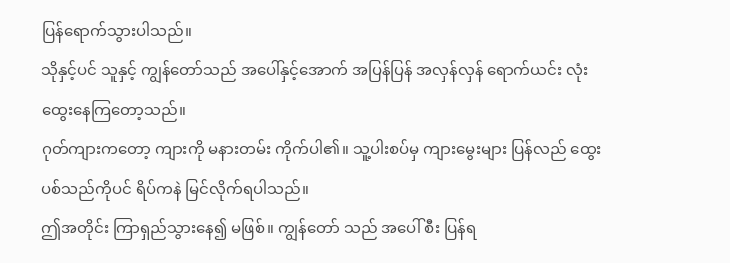ပြန်ရောက်သွားပါသည်။
သိုနှင့်ပင် သူနှင့် ကျွန်တော်သည် အပေါ်နှင့်အောက် အပြန်ပြန် အလှန်လှန် ရောက်ယင်း လုံးထွေးနေကြတော့သည်။
ဂုတ်ကျားကတော့ ကျားကို မနားတမ်း ကိုက်ပါ၏။ သူ့ပါးစပ်မှ ကျားမွေးများ ပြန်လည် ထွေးပစ်သည်ကိုပင် ရိပ်ကနဲ မြင်လိုက်ရပါသည်။
ဤအတိုင်း ကြာရှည်သွားနေ၍ မဖြစ်။ ကျွန်တော် သည် အပေါ် စီး ပြန်ရ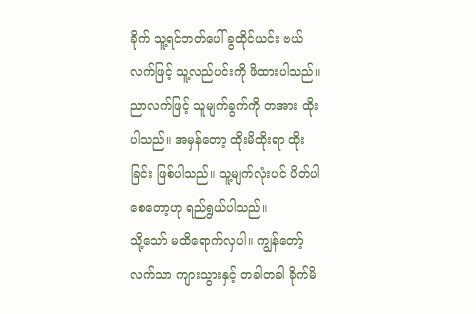ခိုက် သူ့ရင်ဘတ်ပေါ် ခွထိုင်ယင်း ဗယ်လက်ဖြင့် သူ့လည်ပင်းကို ဖိထားပါသည်။ညာလက်ဖြင့် သူမျက်ခွက်ကို တအား ထိုးပါသည်။ အမှန်တော့ ထိုးမိထိုးရာ ထိုးခြင်း ဖြစ်ပါသည်။ သူ့မျက်လုံးပင် ပိတ်ပါစေတော့ဟု ရည်ရွယ်ပါသည်။
သို့သော် မထိရောက်လှပါ။ ကျွန်တော့်လက်သာ ကျားသွားနှင့် တခါတခါ ခိုက်မိ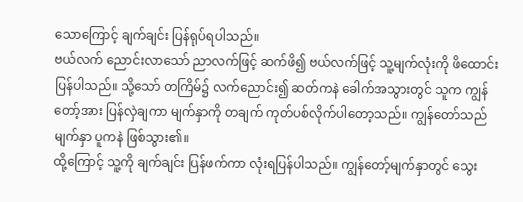သောကြောင့် ချက်ချင်း ပြန်ရုပ်ရပါသည်။
ဗယ်လက် ညောင်းလာသော် ညာလက်ဖြင့် ဆက်ဖိ၍ ဗယ်လက်ဖြင့် သူ့မျက်လုံးကို ဖိထောင်းပြန်ပါသည်။ သို့သော် တကြိမ်၌ လက်ညောင်း၍ ဆတ်ကနဲ ခေါက်အသွားတွင် သူက ကျွန်တော့်အား ပြန်လှဲချကာ မျက်နှာကို တချက် ကုတ်ပစ်လိုက်ပါတော့သည်။ ကျွန်တော်သည် မျက်နှာ ပူကနဲ ဖြစ်သွား၏။
ထို့ကြောင့် သူ့ကို ချက်ချင်း ပြန်ဖက်ကာ လုံးရပြန်ပါသည်။ ကျွန်တော့်မျက်နှာတွင် သွေး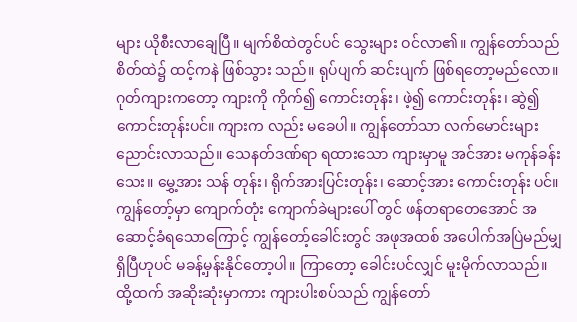များ ယိုစီးလာချေပြီ။ မျက်စိထဲတွင်ပင် သွေးများ ဝင်လာ၏။ ကျွန်တော်သည် စိတ်ထဲ၌ ထင့်ကနဲ ဖြစ်သွား သည်။ ရုပ်ပျက် ဆင်းပျက် ဖြစ်ရတော့မည်လော။
ဂုတ်ကျားကတော့ ကျားကို ကိုက်၍ ကောင်းတုန်း၊ ဖဲ့၍ ကောင်းတုန်း၊ ဆွဲ၍ ကောင်းတုန်းပင်။ ကျားက လည်း မခေပါ။ ကျွန်တော်သာ လက်မောင်းများ ညောင်းလာသည်။ သေနတ်ဒဏ်ရာ ရထားသော ကျားမှာမူ အင်အား မကုန်ခန်းသေး။ မွှေ့အား သန် တုန်း၊ ရိုက်အားပြင်းတုန်း၊ ဆောင့်အား ကောင်းတုန်း ပင်။
ကျွန်တော့်မှာ ကျောက်တုံး ကျောက်ခဲများပေါ် တွင် ဖန်တရာတေအောင် အဆောင့်ခံရသောကြောင့် ကျွန်တော့်ခေါင်းတွင် အဖုအထစ် အပေါက်အပြဲမည်မျှ ရှိပြီဟုပင် မခန့်မှန်းနိုင်တော့ပါ။ ကြာတော့ ခေါင်းပင်လျှင် မူးမိုက်လာသည်။
ထို့ထက် အဆိုးဆုံးမှာကား ကျားပါးစပ်သည် ကျွန်တော်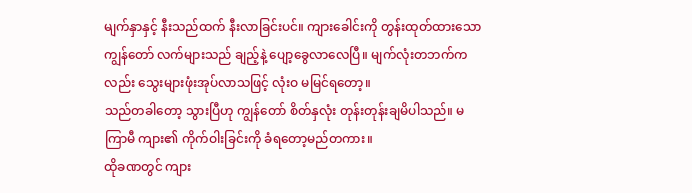မျက်နှာနှင့် နီးသည်ထက် နီးလာခြင်းပင်။ ကျားခေါင်းကို တွန်းထုတ်ထားသော ကျွန်တော် လက်များသည် ချည့်နဲ့ ပျော့ခွေလာလေပြီ။ မျက်လုံးတဘက်ကလည်း သွေးများဖုံးအုပ်လာသဖြင့် လုံးဝ မမြင်ရတော့။
သည်တခါတော့ သွားပြီဟု ကျွန်တော် စိတ်နှလုံး တုန်းတုန်းချမိပါသည်။ မကြာမီ ကျား၏ ကိုက်ဝါးခြင်းကို ခံရတော့မည်တကား။
ထိုခဏတွင် ကျား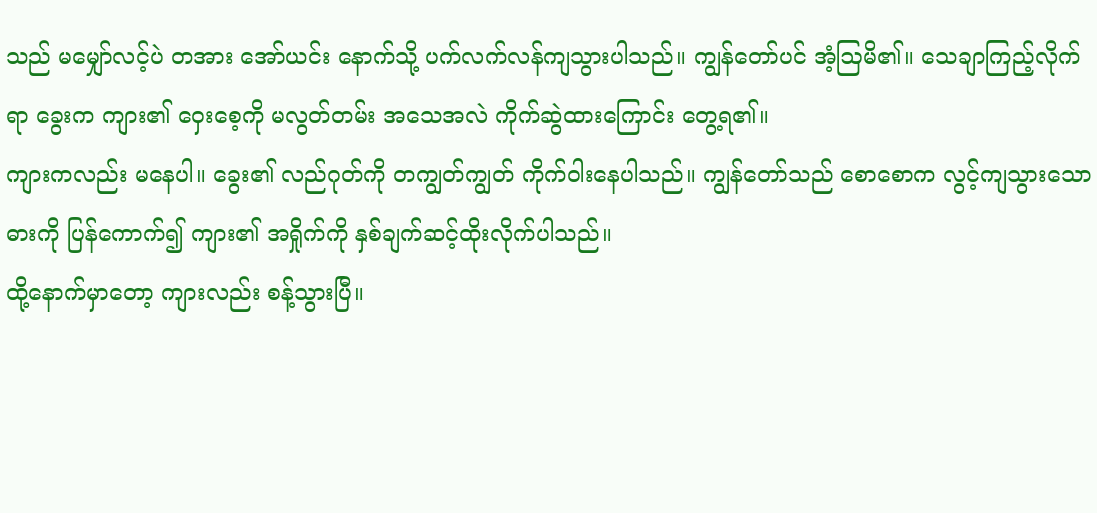သည် မမျှော်လင့်ပဲ တအား အော်ယင်း နောက်သို့ ပက်လက်လန်ကျသွားပါသည်။ ကျွန်တော်ပင် အံ့ဩမိ၏။ သေချာကြည့်လိုက်ရာ ခွေးက ကျား၏ ဝှေးစေ့ကို မလွတ်တမ်း အသေအလဲ ကိုက်ဆွဲထားကြောင်း တွေ့ရ၏။
ကျားကလည်း မနေပါ။ ခွေး၏ လည်ဂုတ်ကို တကျွတ်ကျွတ် ကိုက်ဝါးနေပါသည်။ ကျွန်တော်သည် စောစောက လွင့်ကျသွားသော ဓားကို ပြန်ကောက်၍ ကျား၏ အရှိုက်ကို နှစ်ချက်ဆင့်ထိုးလိုက်ပါသည်။
ထို့နောက်မှာတော့ ကျားလည်း စန့်သွားပြီ။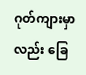ဂုတ်ကျားမှာလည်း ခြေ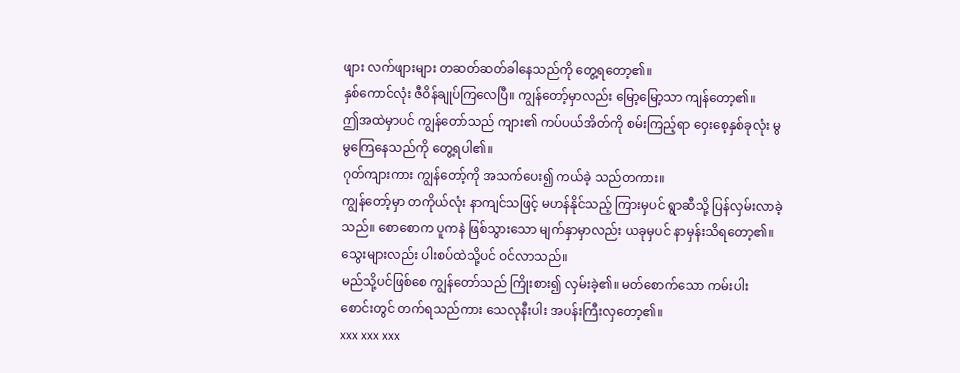ဖျား လက်ဖျားများ တဆတ်ဆတ်ခါနေသည်ကို တွေ့ရတော့၏။
နှစ်ကောင်လုံး ဇီဝိန်ချုပ်ကြလေပြီ။ ကျွန်တော့်မှာလည်း မြော့မြော့သာ ကျန်တော့၏။
ဤအထဲမှာပင် ကျွန်တော်သည် ကျား၏ ကပ်ပယ်အိတ်ကို စမ်းကြည့်ရာ ဝှေးစေ့နှစ်ခုလုံး မွမွကြေနေသည်ကို တွေ့ရပါ၏။
ဂုတ်ကျားကား ကျွန်တော့်ကို အသက်ပေး၍ ကယ်ခဲ့ သည်တကား။
ကျွန်တော့်မှာ တကိုယ်လုံး နာကျင်သဖြင့် မဟန်နိုင်သည့် ကြားမှပင် ရွာဆီသို့ ပြန်လှမ်းလာခဲ့သည်။ စောစောက ပူကနဲ ဖြစ်သွားသော မျက်နှာမှာလည်း ယခုမှပင် နာမှန်းသိရတော့၏။ သွေးများလည်း ပါးစပ်ထဲသို့ပင် ဝင်လာသည်။
မည်သို့ပင်ဖြစ်စေ ကျွန်တော်သည် ကြိုးစား၍ လှမ်းခဲ့၏။ မတ်စောက်သော ကမ်းပါး စောင်းတွင် တက်ရသည်ကား သေလုနီးပါး အပန်းကြီးလှတော့၏။
xxx xxx xxx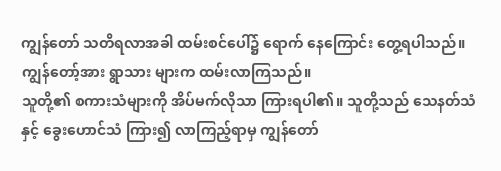ကျွန်တော် သတိရလာအခါ ထမ်းစင်ပေါ်၌ ရောက် နေကြောင်း တွေ့ရပါသည်။ ကျွန်တော့်အား ရွာသား များက ထမ်းလာကြသည်။
သူတို့၏ စကားသံများကို အိပ်မက်လိုသာ ကြားရပါ၏။ သူတို့သည် သေနတ်သံနှင့် ခွေးဟောင်သံ ကြား၍ လာကြည့်ရာမှ ကျွန်တော်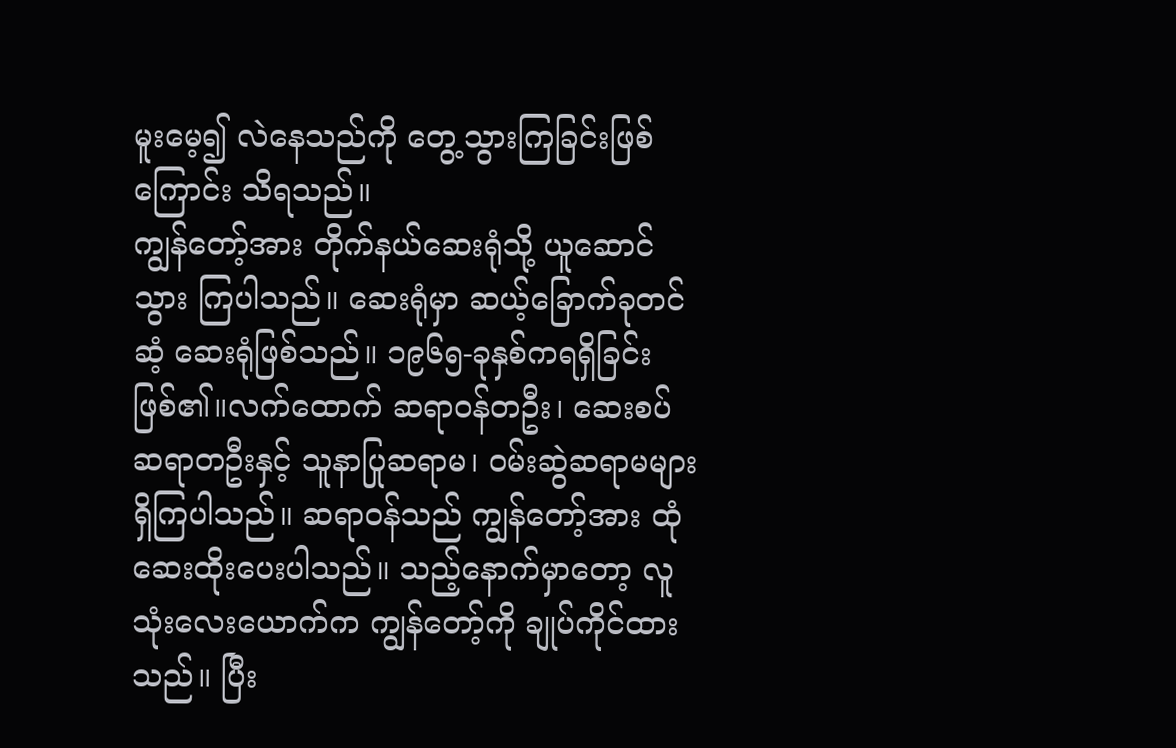မူးမေ့၍ လဲနေသည်ကို တွေ့သွားကြခြင်းဖြစ်ကြောင်း သိရသည်။
ကျွန်တော့်အား တိုက်နယ်ဆေးရုံသို့ ယူဆောင်သွား ကြပါသည်။ ဆေးရုံမှာ ဆယ့်ခြောက်ခုတင်ဆံ့ ဆေးရုံဖြစ်သည်။ ၁၉၆၅-ခုနှစ်ကရရှိခြင်း ဖြစ်၏။လက်ထောက် ဆရာဝန်တဦး၊ ဆေးစပ်ဆရာတဦးနှင့် သူနာပြုဆရာမ၊ ဝမ်းဆွဲဆရာမများ ရှိကြပါသည်။ ဆရာဝန်သည် ကျွန်တော့်အား ထုံဆေးထိုးပေးပါသည်။ သည့်နောက်မှာတော့ လူသုံးလေးယောက်က ကျွန်တော့်ကို ချုပ်ကိုင်ထားသည်။ ပြီး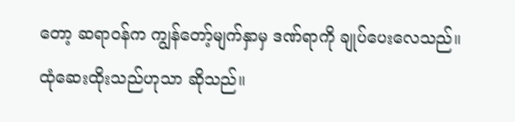တော့ ဆရာဝန်က ကျွန်တော့်မျက်နှာမှ ဒဏ်ရာကို ချုပ်ပေးလေသည်။
ထုံဆေးထိုးသည်ဟုသာ ဆိုသည်။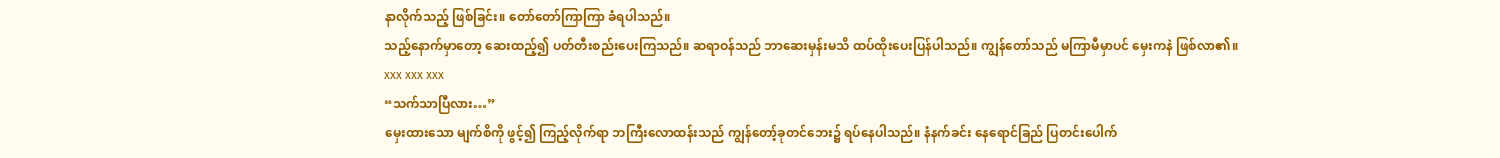နာလိုက်သည့် ဖြစ်ခြင်း။ တော်တော်ကြာကြာ ခံရပါသည်။
သည့်နောက်မှာတော့ ဆေးထည့်၍ ပတ်တီးစည်းပေးကြသည်။ ဆရာဝန်သည် ဘာဆေးမှန်းမသိ ထပ်ထိုးပေးပြန်ပါသည်။ ကျွန်တော်သည် မကြာမီမှာပင် မှေးကနဲ ဖြစ်လာ၏။
xxx xxx xxx
“သက်သာပြီလား…”
မှေးထားသော မျက်စိကို ဖွင့်၍ ကြည့်လိုက်ရာ ဘကြီးလောထန်းသည် ကျွန်တော့်ခုတင်ဘေး၌ ရပ်နေပါသည်။ နံနက်ခင်း နေရောင်ခြည် ပြတင်းပေါက်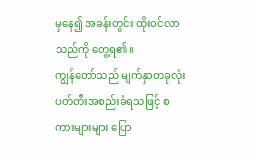မှနေ၍ အခန်းတွင်း ထိုးဝင်လာသည်ကို တွေ့ရ၏။
ကျွန်တော်သည် မျက်နှာတခုလုံး ပတ်တီးအစည်းခံရသဖြင့် စကားများများ ပြော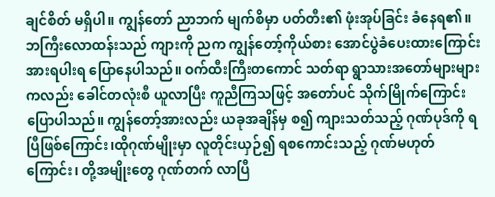ချင်စိတ် မရှိပါ။ ကျွန်တော် ညာဘက် မျက်စိမှာ ပတ်တီး၏ ဖုံးအုပ်ခြင်း ခံနေရ၏။
ဘကြီးလောထန်းသည် ကျားကို ညက ကျွန်တော့်ကိုယ်စား အောင်ပွဲခံပေးထားကြောင်း အားရပါးရ ပြောနေပါသည်။ ဝက်ထီးကြီးတကောင် သတ်ရာ ရွာသားအတော်များများကလည်း ခေါင်တလုံးစီ ယူလာပြီး ကူညီကြသဖြင့် အတော်ပင် သိုက်မြိုက်ကြောင်း ပြောပါသည်။ ကျွန်တော့်အားလည်း ယခုအချိန်မှ စ၍ ကျားသတ်သည့် ဂုဏ်ပုဒ်ကို ရပြီဖြစ်ကြောင်း၊ထိုဂုဏ်မျိုးမှာ လူတိုင်းယှဉ်၍ ရစကောင်းသည့် ဂုဏ်မဟုတ်ကြောင်း၊ တို့အမျိုးတွေ ဂုဏ်တက် လာပြီ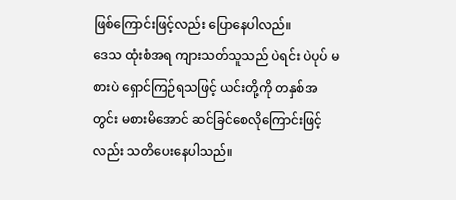ဖြစ်ကြောင်းဖြင့်လည်း ပြောနေပါလည်။
ဒေသ ထုံးစံအရ ကျားသတ်သူသည် ပဲရင်း ပဲပုပ် မစားပဲ ရှောင်ကြဉ်ရသဖြင့် ယင်းတို့ကို တနှစ်အတွင်း မစားမိအောင် ဆင်ခြင်စေလိုကြောင်းဖြင့်လည်း သတိပေးနေပါသည်။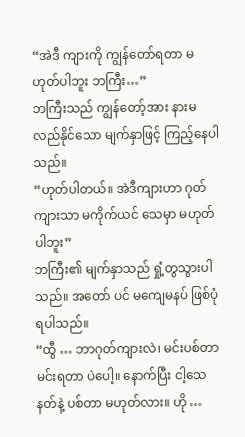“အဲဒီ ကျားကို ကျွန်တော်ရတာ မဟုတ်ပါဘူး ဘကြီး…”
ဘကြီးသည် ကျွန်တော့်အား နားမလည်နိုင်သော မျက်နှာဖြင့် ကြည့်နေပါသည်။
“ဟုတ်ပါတယ်။ အဲဒီကျားဟာ ဂုတ်ကျားသာ မကိုက်ယင် သေမှာ မဟုတ်ပါဘူး”
ဘကြီး၏ မျက်နှာသည် ရှုံ့တွသွားပါသည်။ အတော် ပင် မကျေမနပ် ဖြစ်ပုံရပါသည်။
“ထွီ … ဘာဂုတ်ကျားလဲ၊ မင်းပစ်တာ မင်းရတာ ပဲပေါ့။ နောက်ပြီး ငါ့သေနတ်နဲ့ ပစ်တာ မဟုတ်လား။ ဟို …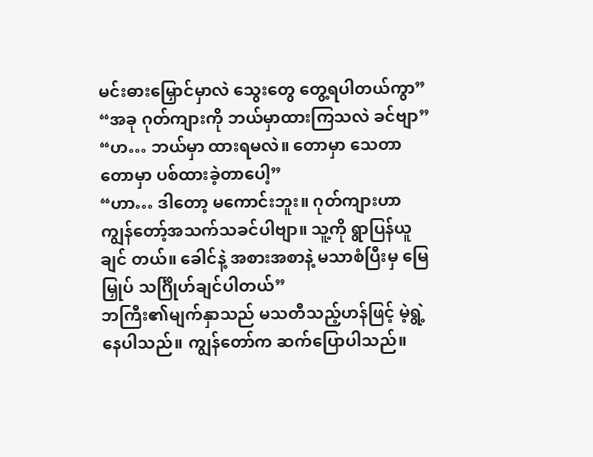မင်းဓားမြှောင်မှာလဲ သွေးတွေ တွေ့ရပါတယ်ကွာ”
“အခု ဂုတ်ကျားကို ဘယ်မှာထားကြသလဲ ခင်ဗျာ”
“ဟ… ဘယ်မှာ ထားရမလဲ။ တောမှာ သေတာ တောမှာ ပစ်ထားခဲ့တာပေါ့”
“ဟာ… ဒါတော့ မကောင်းဘူး။ ဂုတ်ကျားဟာ ကျွန်တော့်အသက်သခင်ပါဗျာ။ သူ့ကို ရွာပြန်ယူချင် တယ်။ ခေါင်နဲ့ အစားအစာနဲ့ မသာစံပြီးမှ မြေမြှုပ် သင်္ဂြိုဟ်ချင်ပါတယ်”
ဘကြီး၏မျက်နှာသည် မသတီသည့်ဟန်ဖြင့် မဲ့ရွဲ့ နေပါသည်။ ကျွန်တော်က ဆက်ပြောပါသည်။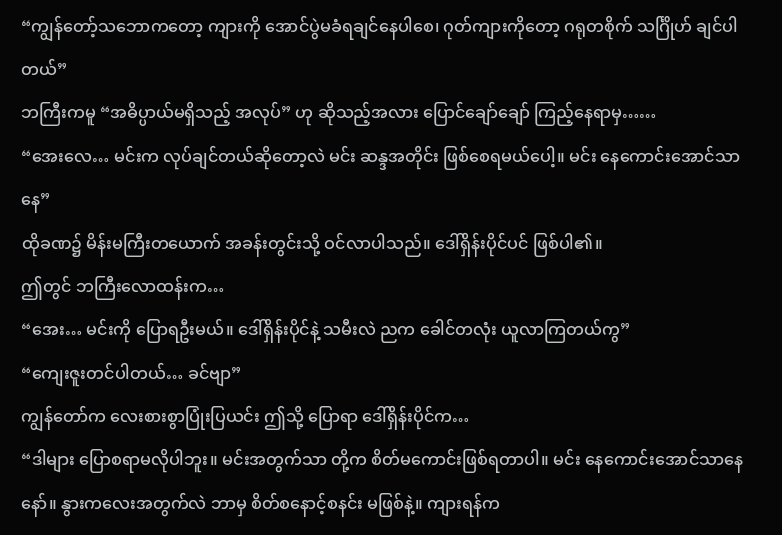“ကျွန်တော့်သဘောကတော့ ကျားကို အောင်ပွဲမခံရချင်နေပါစေ၊ ဂုတ်ကျားကိုတော့ ဂရုတစိုက် သင်္ဂြိုဟ် ချင်ပါတယ်”
ဘကြီးကမူ “အဓိပ္ပာယ်မရှိသည့် အလုပ်” ဟု ဆိုသည့်အလား ပြောင်ချော်ချော် ကြည့်နေရာမှ……
“အေးလေ… မင်းက လုပ်ချင်တယ်ဆိုတော့လဲ မင်း ဆန္ဒအတိုင်း ဖြစ်စေရမယ်ပေါ့။ မင်း နေကောင်းအောင်သာနေ”
ထိုခဏ၌ မိန်းမကြီးတယောက် အခန်းတွင်းသို့ ဝင်လာပါသည်။ ဒေါ်ရှိန်းပိုင်ပင် ဖြစ်ပါ၏။
ဤတွင် ဘကြီးလောထန်းက…
“အေး… မင်းကို ပြောရဦးမယ်။ ဒေါ်ရှိန်းပိုင်နဲ့ သမီးလဲ ညက ခေါင်တလုံး ယူလာကြတယ်ကွ”
“ကျေးဇူးတင်ပါတယ်… ခင်ဗျာ”
ကျွန်တော်က လေးစားစွာပြုံးပြယင်း ဤသို့ ပြောရာ ဒေါ်ရှိန်းပိုင်က…
“ဒါများ ပြောစရာမလိုပါဘူး။ မင်းအတွက်သာ တို့က စိတ်မကောင်းဖြစ်ရတာပါ။ မင်း နေကောင်းအောင်သာနေနော်။ နွားကလေးအတွက်လဲ ဘာမှ စိတ်စနောင့်စနင်း မဖြစ်နဲ့။ ကျားရန်က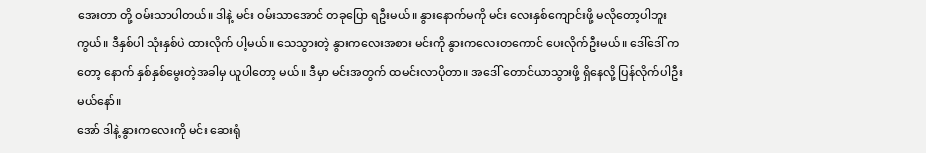အေးတာ တို့ ဝမ်းသာပါတယ်။ ဒါနဲ့ မင်း ဝမ်းသာအောင် တခုပြော ရဦးမယ်။ နွားနောက်မကို မင်း လေးနှစ်ကျောင်းဖို့ မလိုတော့ပါဘူးကွယ်။ ဒီနှစ်ပါ သုံးနှစ်ပဲ ထားလိုက် ပါ့မယ်။ သေသွားတဲ့ နွားကလေးအစား မင်းကို နွားကလေးတကောင် ပေးလိုက်ဦးမယ်။ ဒေါ်ဒေါ် ကတော့ နောက် နှစ်နှစ်မွေးတဲ့အခါမှ ယူပါတော့ မယ်။ ဒီမှာ မင်းအတွက် ထမင်းလာပိုတာ။ အဒေါ် တောင်ယာသွားဖို့ ရှိနေလို့ ပြန်လိုက်ပါဦးမယ်နော်။
အော် ဒါနဲ့ နွားကလေးကို မင်း ဆေးရုံ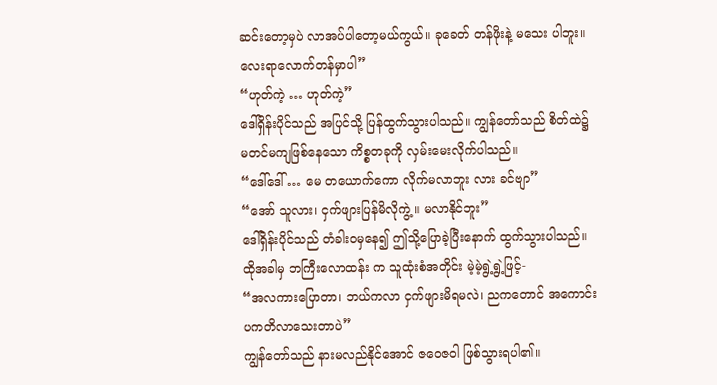ဆင်းတော့မှပဲ လာအပ်ပါတော့မယ်ကွယ်။ ခုခေတ် တန်ဖိုးနဲ့ မသေး ပါဘူး။ လေးရာလောက်တန်မှာပါ”
“ဟုတ်ကဲ့ … ဟုတ်ကဲ့”
ဒေါ်ရှိန်းပိုင်သည် အပြင်သို့ ပြန်ထွက်သွားပါသည်။ ကျွန်တော်သည် စိတ်ထဲ၌ မတင်မကျဖြစ်နေသော ကိစ္စတခုကို လှမ်းမေးလိုက်ပါသည်။
“ဒေါ်ဒေါ် … မေ တယောက်ကော လိုက်မလာဘူး လား ခင်ဗျာ”
“အော် သူလား၊ ငှက်ဖျားပြန်မိလိုကွဲ့ ။ မလာနိုင်ဘူး”
ဒေါ်ရှိန်းပိုင်သည် တံခါးဝမှနေ၍ ဤသို့ပြောခဲ့ပြီးနောက် ထွက်သွားပါသည်။ ထိုအခါမှ ဘကြီးလောထန်း က သူထုံးစံအတိုင်း မဲ့မဲ့ရွဲ့ရွဲ့ဖြင့်-
“အလကားပြောတာ၊ ဘယ်ကလာ ငှက်ဖျားမိရမလဲ၊ ညကတောင် အကောင်းပကတိလာသေးတာပဲ”
ကျွန်တော်သည် နားမလည်နိုင်အောင် ဇဝေဇဝါ ဖြစ်သွားရပါ၏။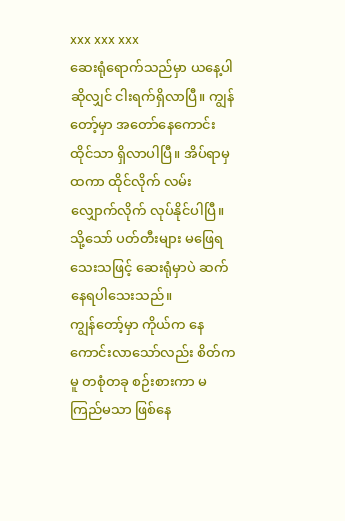xxx xxx xxx
ဆေးရုံရောက်သည်မှာ ယနေ့ပါဆိုလျှင် ငါးရက်ရှိလာပြီ။ ကျွန်တော့်မှာ အတော်နေကောင်းထိုင်သာ ရှိလာပါပြီ။ အိပ်ရာမှထကာ ထိုင်လိုက် လမ်းလျှောက်လိုက် လုပ်နိုင်ပါပြီ။ သို့သော် ပတ်တီးများ မဖြေရသေးသဖြင့် ဆေးရုံမှာပဲ ဆက်နေရပါသေးသည်။
ကျွန်တော့်မှာ ကိုယ်က နေကောင်းလာသော်လည်း စိတ်ကမူ တစုံတခု စဉ်းစားကာ မကြည်မသာ ဖြစ်နေ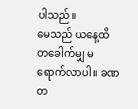ပါသည်။
မေသည် ယနေ့ထိ တခေါက်မျှ မရောက်လာပါ။ ခဏတ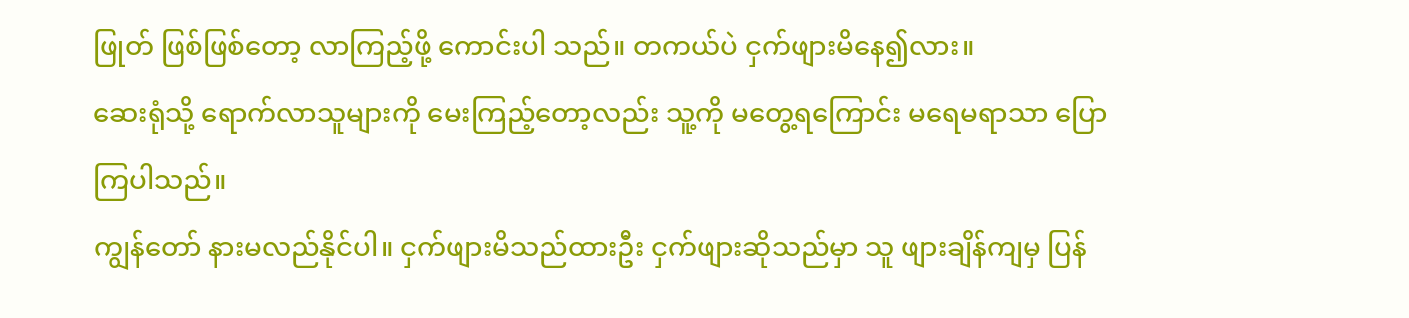ဖြုတ် ဖြစ်ဖြစ်တော့ လာကြည့်ဖို့ ကောင်းပါ သည်။ တကယ်ပဲ ငှက်ဖျားမိနေ၍လား။
ဆေးရုံသို့ ရောက်လာသူများကို မေးကြည့်တော့လည်း သူ့ကို မတွေ့ရကြောင်း မရေမရာသာ ပြောကြပါသည်။
ကျွန်တော် နားမလည်နိုင်ပါ။ ငှက်ဖျားမိသည်ထားဦး ငှက်ဖျားဆိုသည်မှာ သူ ဖျားချိန်ကျမှ ပြန်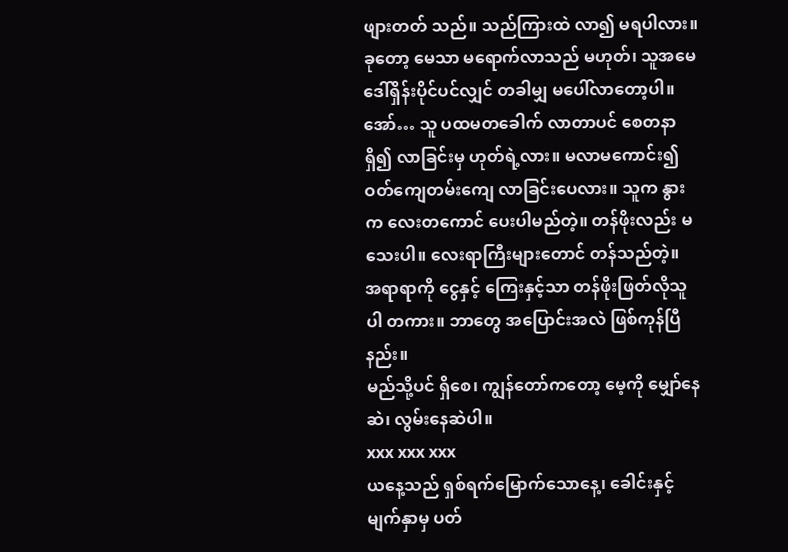ဖျားတတ် သည်။ သည်ကြားထဲ လာ၍ မရပါလား။ ခုတော့ မေသာ မရောက်လာသည် မဟုတ်၊ သူအမေ ဒေါ်ရှိန်းပိုင်ပင်လျှင် တခါမျှ မပေါ်လာတော့ပါ။
အော်… သူ ပထမတခေါက် လာတာပင် စေတနာရှိ၍ လာခြင်းမှ ဟုတ်ရဲ့လား။ မလာမကောင်း၍ ဝတ်ကျေတမ်းကျေ လာခြင်းပေလား။ သူက နွားက လေးတကောင် ပေးပါမည်တဲ့။ တန်ဖိုးလည်း မသေးပါ။ လေးရာကြီးများတောင် တန်သည်တဲ့။
အရာရာကို ငွေနှင့် ကြေးနှင့်သာ တန်ဖိုးဖြတ်လိုသူပါ တကား။ ဘာတွေ အပြောင်းအလဲ ဖြစ်ကုန်ပြီနည်း။
မည်သို့ပင် ရှိစေ၊ ကျွန်တော်ကတော့ မေ့ကို မျှော်နေဆဲ၊ လွမ်းနေဆဲပါ။
xxx xxx xxx
ယနေ့သည် ရှစ်ရက်မြောက်သောနေ့၊ ခေါင်းနှင့် မျက်နှာမှ ပတ်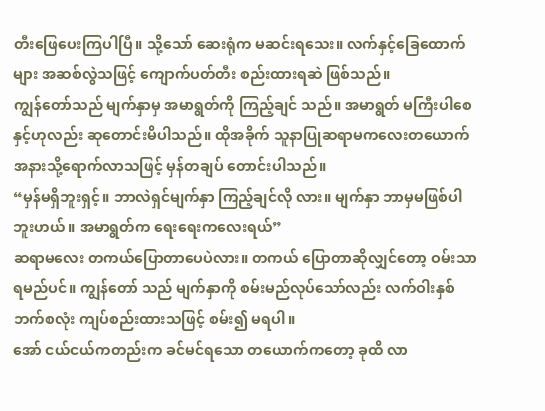တီးဖြေပေးကြပါပြီ။ သို့သော် ဆေးရုံက မဆင်းရသေး။ လက်နှင့်ခြေထောက်များ အဆစ်လွဲသဖြင့် ကျောက်ပတ်တီး စည်းထားရဆဲ ဖြစ်သည်။
ကျွန်တော်သည် မျက်နှာမှ အမာရွတ်ကို ကြည့်ချင် သည်။ အမာရွတ် မကြီးပါစေနှင့်ဟုလည်း ဆုတောင်းမိပါသည်။ ထိုအခိုက် သူနာပြုဆရာမကလေးတယောက် အနားသို့ရောက်လာသဖြင့် မှန်တချပ် တောင်းပါသည်။
“မှန်မရှိဘူးရှင့်။ ဘာလဲရှင်မျက်နှာ ကြည့်ချင်လို လား။ မျက်နှာ ဘာမှမဖြစ်ပါဘူးဟယ်။ အမာရွတ်က ရေးရေးကလေးရယ်”
ဆရာမလေး တကယ်ပြောတာပေပဲလား။ တကယ် ပြောတာဆိုလျှင်တော့ ဝမ်းသာရမည်ပင်။ ကျွန်တော် သည် မျက်နှာကို စမ်းမည်လုပ်သော်လည်း လက်ဝါးနှစ်ဘက်စလုံး ကျပ်စည်းထားသဖြင့် စမ်း၍ မရပါ။
အော် ငယ်ငယ်ကတည်းက ခင်မင်ရသော တယောက်ကတော့ ခုထိ လာ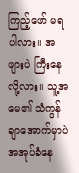ကြည့်ဖော် မရပါလား။ အဖျားပဲ ကြီးနေလို့လား။ သူ့အမေ၏ သံကွန်ချာအောက်မှာပဲ အအုပ်ခံနေ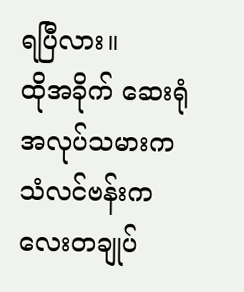ရပြီလား။
ထိုအခိုက် ဆေးရုံ အလုပ်သမားက သံလင်ဗန်းကလေးတချုပ်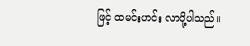ဖြင့် ထမင်းဟင်း လာပို့ပါသည်။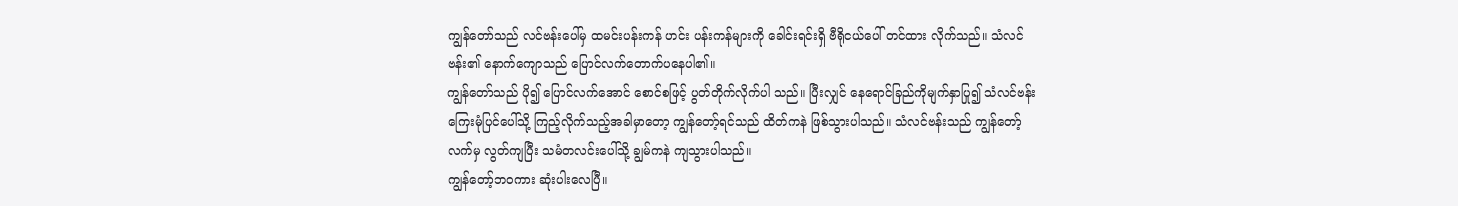ကျွန်တော်သည် လင်ဗန်းပေါ်မှ ထမင်းပန်းကန် ဟင်း ပန်းကန်များကို ခေါင်းရင်းရှိ ဗီရိုငယ်ပေါ် တင်ထား လိုက်သည်။ သံလင်ဗန်း၏ နောက်ကျောသည် ပြောင်လက်တောက်ပနေပါ၏။
ကျွန်တော်သည် ပို၍ ပြောင်လက်အောင် စောင်စဖြင့် ပွတ်တိုက်လိုက်ပါ သည်။ ပြီးလျှင် နေရောင်ခြည်ကိုမျက်နှာပြု၍ သံလင်ဗန်း ကြေးမုံပြင်ပေါ်သို့ ကြည့်လိုက်သည့်အခါမှာတော့ ကျွန်တော့်ရင်သည် ထိတ်ကနဲ ဖြစ်သွားပါသည်။ သံလင်ဗန်းသည် ကျွန်တော့်လက်မှ လွတ်ကျပြီး သမံတလင်းပေါ်သို့ ချွမ်ကနဲ ကျသွားပါသည်။
ကျွန်တော့်ဘဝကား ဆုံးပါးလေပြီ။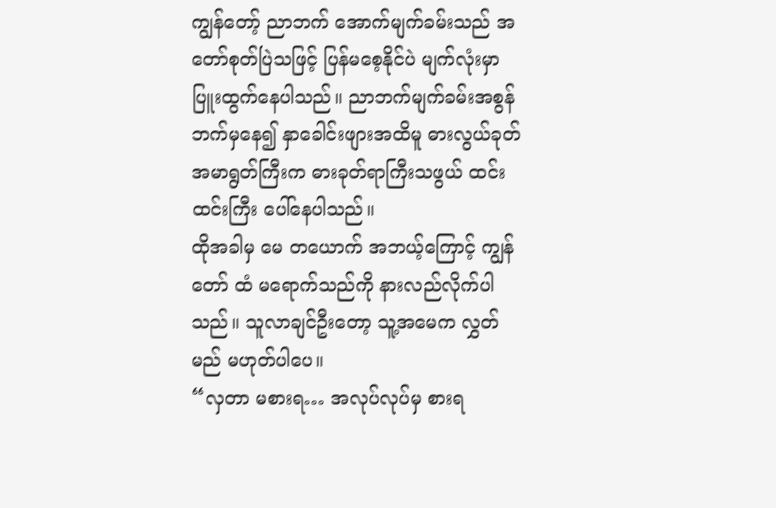ကျွန်တော့် ညာဘက် အောက်မျက်ခမ်းသည် အတော်စုတ်ပြဲသဖြင့် ပြန်မစေ့နိုင်ပဲ မျက်လုံးမှာ ပြူးထွက်နေပါသည်။ ညာဘက်မျက်ခမ်းအစွန်ဘက်မှနေ၍ နှာခေါင်းဖျားအထိမူ ဓားလွယ်ခုတ် အမာရွတ်ကြီးက ဓားခုတ်ရာကြီးသဖွယ် ထင်းထင်းကြီး ပေါ်နေပါသည်။
ထိုအခါမှ မေ တယောက် အဘယ့်ကြောင့် ကျွန်တော် ထံ မရောက်သည်ကို နားလည်လိုက်ပါသည်။ သူလာချင်ဦးတော့ သူ့အမေက လွှတ်မည် မဟုတ်ပါပေ။
“လှတာ မစားရ… အလုပ်လုပ်မှ စားရ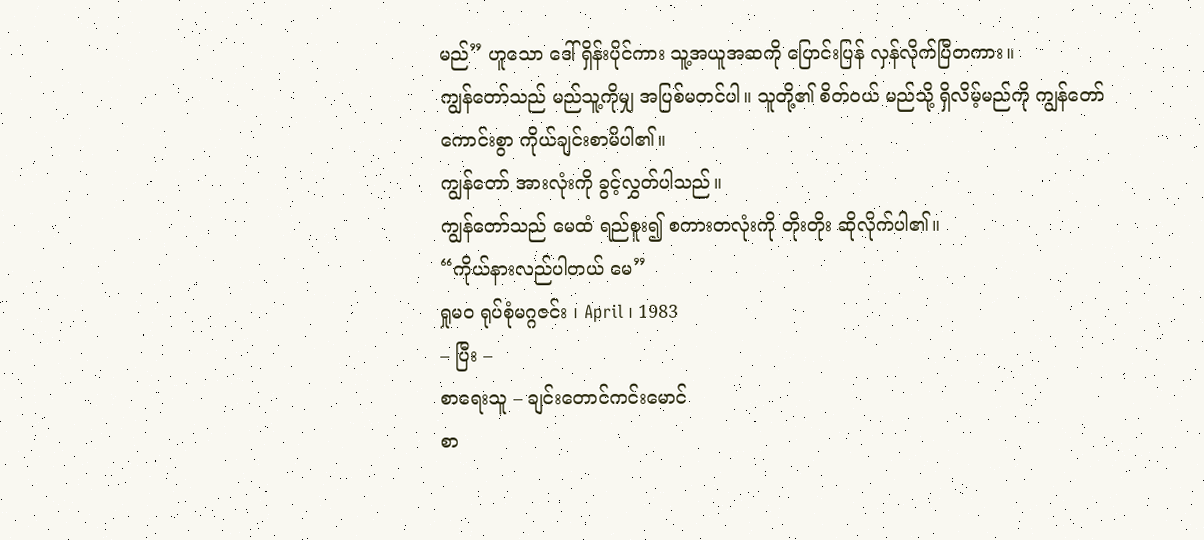မည်” ဟူသော ဒေါ် ရှိန်းပိုင်ကား သူ့အယူအဆကို ပြောင်းပြန် လှန်လိုက်ပြီတကား။
ကျွန်တော်သည် မည်သူ့ကိုမျှ အပြစ်မတင်ပါ။ သူတို့၏ စိတ်ဝယ် မည်သို့ ရှိလိမ့်မည်ကို ကျွန်တော် ကောင်းစွာ ကိုယ်ချင်းစာမိပါ၏။
ကျွန်တော် အားလုံးကို ခွင့်လွှတ်ပါသည်။
ကျွန်တော်သည် မေထံ ရည်စူး၍ စကားတလုံးကို တိုးတိုး ဆိုလိုက်ပါ၏။
“ကိုယ်နားလည်ပါတယ် မေ”
ရှုမဝ ရုပ်စုံမဂ္ဂဇင်း ၊ April ၊ 1983
– ပြီး –
စာရေးသူ – ချင်းတောင်ကင်းမောင်
စာ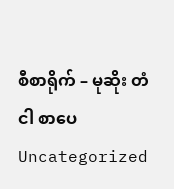စီစာရိုက် – မုဆိုး တံငါ စာပေ
Uncategorized